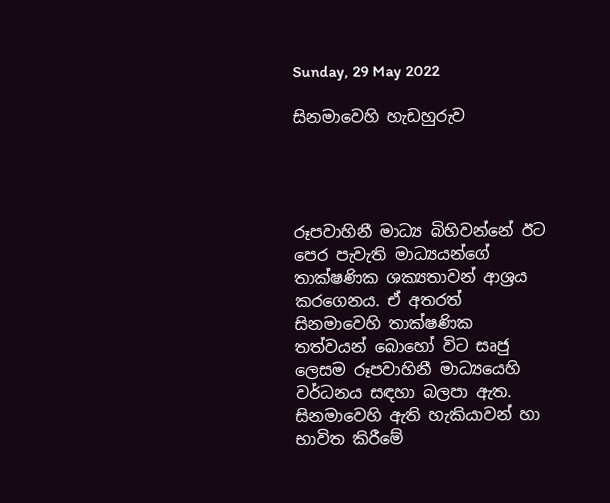Sunday, 29 May 2022

සිනමාවෙහි හැඩහුරුව




රූපවාහිනී මාධ්‍ය බිහිවන්නේ ඊට පෙර පැවැති මාධ්‍යයන්ගේ තාක්ෂණික ශක්‍යතාවන් ආශ්‍රය කරගෙනය. ඒ අතරත් සිනමාවෙහි තාක්ෂණික තත්වයන් බොහෝ විට සෘජු ලෙසම රූපවාහිනී මාධ්‍යයෙහි වර්ධනය සඳහා බලපා ඇත. සිනමාවෙහි ඇති හැකියාවන් හා භාවිත කිරීමේ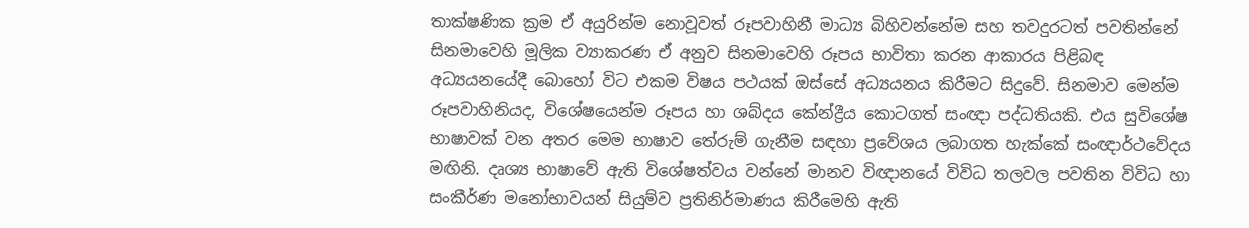තාක්ෂණික ක්‍රම ඒ අයුරින්ම නොවූවත් රූපවාහිනී මාධ්‍ය බිහිවන්නේම සහ තවදුරටත් පවතින්නේ සිනමාවෙහි මූලික ව්‍යාකරණ ඒ අනුව සිනමාවෙහි රූපය භාවිතා කරන ආකාරය පිළිබඳ අධ්‍යයනයේදී බොහෝ විට එකම විෂය පථයක් ඔස්සේ අධ්‍යයනය කිරීමට සිදුවේ. සිනමාව මෙන්ම රූපවාහිනියද, විශේෂයෙන්ම රූපය හා ශබ්දය කේන්ද්‍රීය කොටගත් සංඥා පද්ධතියකි. එය සුවිශේෂ භාෂාවක් වන අතර මෙම භාෂාව තේරුම් ගැනීම සඳහා ප්‍රවේශය ලබාගත හැක්කේ සංඥාර්ථවේදය මඟිනි. දෘශ්‍ය භාෂාවේ ඇති විශේෂත්වය වන්නේ මානව විඥානයේ විවිධ තලවල පවතින විවිධ හා සංකීර්ණ මනෝභාවයන් සියුම්ව ප්‍රතිනිර්මාණය කිරීමෙහි ඇති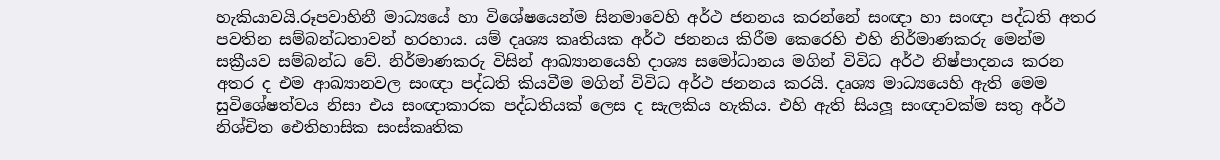හැකියාවයි.රූපවාහිනී මාධ්‍යයේ හා විශේෂයෙන්ම සිනමාවෙහි අර්ථ ජනනය කරන්නේ සංඥා හා සංඥා පද්ධති අතර පවතින සම්බන්ධතාවන් හරහාය. යම් දෘශ්‍ය කෘතියක අර්ථ ජනනය කිරීම කෙරෙහි එහි නිර්මාණකරු මෙන්ම සක්‍රීයව සම්බන්ධ වේ. නිර්මාණකරු විසින් ආඛ්‍යානයෙහි දාශ්‍ය සමෝධානය මගින් විවිධ අර්ථ නිෂ්පාදනය කරන අතර ද එම ආඛ්‍යානවල සංඥා පද්ධති කියවීම මගින් විවිධ අර්ථ ජනනය කරයි. දෘශ්‍ය මාධ්‍යයෙහි ඇති මෙම සුවිශේෂත්වය නිසා එය සංඥාකාරක පද්ධතියක් ලෙස ද සැලකිය හැකිය. එහි ඇති සියලූ සංඥාවක්ම සතු අර්ථ නිශ්චිත ඓතිහාසික සංස්කෘතික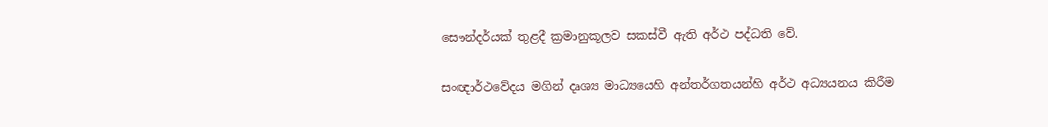සෞන්දර්යක් තුළදී ක්‍රමානුකූලව සකස්වී ඇති අර්ථ පද්ධති වේ.

සංඥාර්ථවේදය මගින් දෘශ්‍ය මාධ්‍යයෙහි අන්තර්ගතයන්හි අර්ථ අධ්‍යයනය කිරීම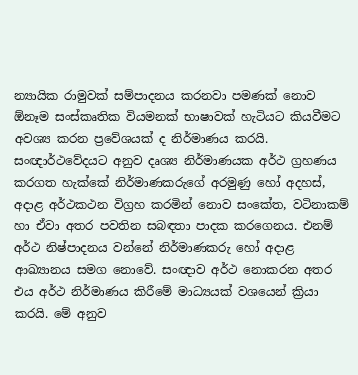න්‍යායික රාමුවක් සම්පාදනය කරනවා පමණක් නොව ඕනෑම සංස්කෘතික වියමනක් භාෂාවක් හැටියට කියවීමට අවශ්‍ය කරන ප්‍රවේශයක් ද නිර්මාණය කරයි. සංඥාර්ථවේදයට අනුව දෘශ්‍ය නිර්මාණයක අර්ථ ග්‍රහණය කරගත හැක්කේ නිර්මාණකරුගේ අරමුණු හෝ අදහස්, අදාළ අර්ථකථන විග්‍රහ කරමින් නොව සංකේත, වටිනාකම් හා ඒවා අතර පවතින සබඳතා පාදක කරගෙනය. එනම් අර්ථ නිෂ්පාදනය වන්නේ නිර්මාණකරු හෝ අදාළ ආඛ්‍යානය සමග නොවේ. සංඥාව අර්ථ නොකරන අතර එය අර්ථ නිර්මාණය කිරීමේ මාධ්‍යයක් වශයෙන් ක්‍රියා කරයි. මේ අනුව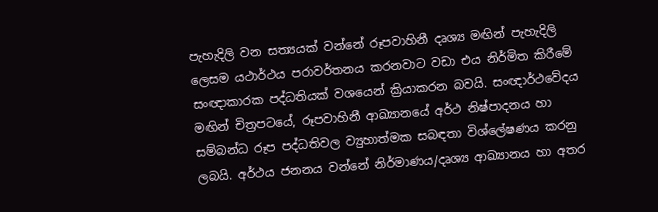පැහැදිලි වන සත්‍යයක් වන්නේ රූපවාහිනී දෘශ්‍ය මඟින් පැහැදිලි ලෙසම යථාර්ථය පරාවර්තනය කරනවාට වඩා එය නිර්මිත කිරීමේ සංඥාකාරක පද්ධතියක් වශයෙන් ක්‍රියාකරන බවයි. සංඥාර්ථවේදය මඟින් චිත්‍රපටයේ, රූපවාහිනී ආඛ්‍යානයේ අර්ථ නිෂ්පාදනය හා සම්බන්ධ රූප පද්ධතිවල ව්‍යුහාත්මක සබඳතා විශ්ලේෂණය කරනු ලබයි. අර්ථය ජනනය වන්නේ නිර්මාණය/දෘශ්‍ය ආඛ්‍යානය හා අතර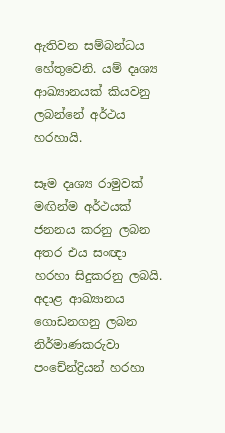ඇතිවන සම්බන්ධය හේතුවෙනි. යම් දෘශ්‍ය ආඛ්‍යානයක් කියවනු ලබන්නේ අර්ථය හරහායි.

සෑම දෘශ්‍ය රාමුවක් මඟින්ම අර්ථයක් ජනනය කරනු ලබන අතර එය සංඥා හරහා සිදුකරනු ලබයි. අදාළ ආඛ්‍යානය ගොඩනගනු ලබන නිර්මාණකරුවා පංචේන්ද්‍රියන් හරහා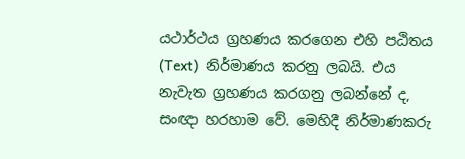යථාර්ථය ග්‍රහණය කරගෙන එහි පඨිතය (Text)  නිර්මාණය කරනු ලබයි. එය නැවැත ග්‍රහණය කරගනු ලබන්නේ ද, සංඥා හරහාම වේ. මෙහිදී නිර්මාණකරු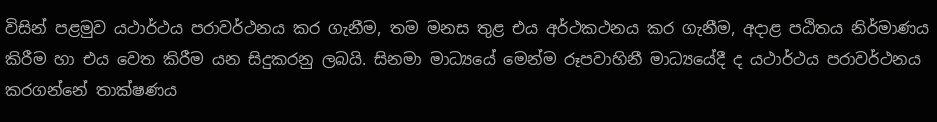විසින් පළමුව යථාර්ථය පරාවර්ථනය කර ගැනීම, තම මනස තුළ එය අර්ථකථනය කර ගැනීම, අදාළ පඨිතය නිර්මාණය කිරීම හා එය වෙත කිරීම යන සිදුකරනු ලබයි. සිනමා මාධ්‍යයේ මෙන්ම රූපවාහිනී මාධ්‍යයේදී ද යථාර්ථය පරාවර්ථනය කරගන්නේ තාක්ෂණය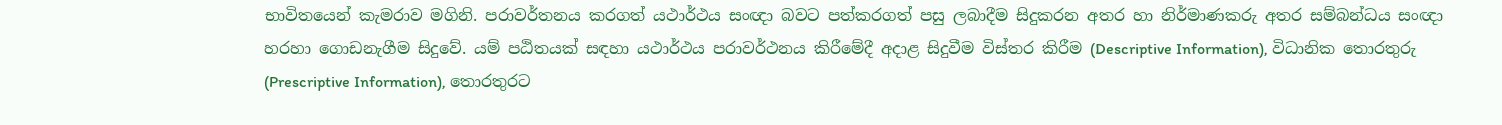භාවිතයෙන් කැමරාව මගිනි. පරාවර්තනය කරගත් යථාර්ථය සංඥා බවට පත්කරගත් පසු ලබාදීම සිදුකරන අතර හා නිර්මාණකරු අතර සම්බන්ධය සංඥා හරහා ගොඩනැගීම සිදුවේ. යම් පඨිතයක් සඳහා යථාර්ථය පරාවර්ථනය කිරීමේදී අදාළ සිදුවීම විස්තර කිරීම (Descriptive Information), විධානික තොරතුරු (Prescriptive Information), තොරතුරට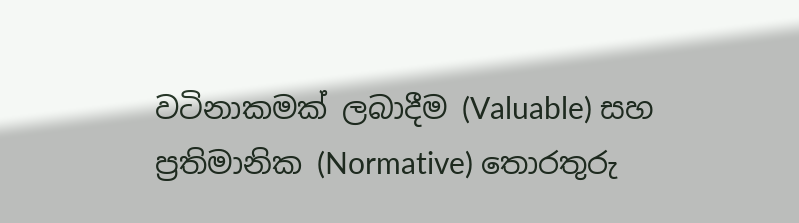වටිනාකමක් ලබාදීම (Valuable) සහ ප්‍රතිමානික (Normative) තොරතුරු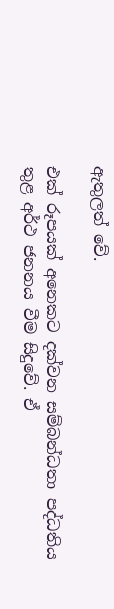ඇතුලත් වේ.

එක් රූපයක් අනෙකට දක්වන සම්බන්ධතා පද්ධතිය තුළ අර්ථ ජනනය වීම සිදුවේ. ඒ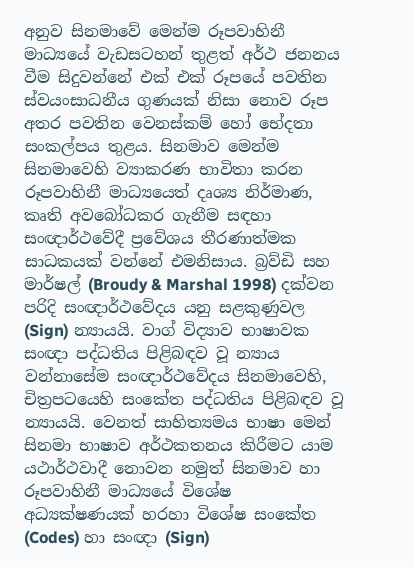අනුව සිනමාවේ මෙන්ම රූපවාහිනී මාධ්‍යයේ වැඩසටහන් තුළත් අර්ථ ජනනය වීම සිදුවන්නේ එක් එක් රූපයේ පවතින ස්වයංසාධනීය ගුණයක් නිසා නොව රූප අතර පවතින වෙනස්කම් හෝ භේදතා සංකල්පය තුළය. සිනමාව මෙන්ම සිනමාවෙහි ව්‍යාකරණ භාවිතා කරන රූපවාහිනී මාධ්‍යයෙත් දෘශ්‍ය නිර්මාණ, කෘති අවබෝධකර ගැනීම සඳහා සංඥාර්ථවේදී ප්‍රවේශය තීරණාත්මක සාධකයක් වන්නේ එමනිසාය. බ්‍රව්ඩි සහ මාර්ෂල් (Broudy & Marshal 1998) දක්වන පරිදි සංඥාර්ථවේදය යනු සළකුණුවල (Sign) න්‍යායයි. වාග් විද්‍යාව භාෂාවක සංඥා පද්ධතිය පිළිබඳව වූ න්‍යාය වන්නාසේම සංඥාර්ථවේදය සිනමාවෙහි, චිත්‍රපටයෙහි සංකේත පද්ධතිය පිළිබඳව වූ න්‍යායයි. වෙනත් සාහිත්‍යමය භාෂා මෙන් සිනමා භාෂාව අර්ථකතනය කිරීමට යාම යථාර්ථවාදී නොවන නමුත් සිනමාව හා රූපවාහිනී මාධ්‍යයේ විශේෂ අධ්‍යක්ෂණයක් හරහා විශේෂ සංකේත (Codes) හා සංඥා (Sign)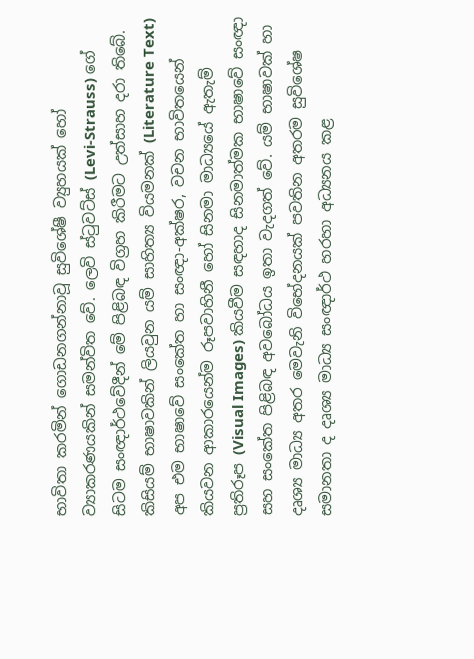භාවිතා කරමින් ගොඩනගන්නාවූ සුවිශේෂී ව්‍යුහයක් හෝ ව්‍යාකරණයකින් සමන්විත වේ. ලෙවි ස්ටුවට්ස් (Levi-Strauss) ගේ සිටම සංඥාර්ථවේදීන් මේ පිළිබඳ විග්‍රහ කිරීමට උත්සාහ දරා තිබේ. කිසියම් භාෂාවකින් ලියවුන යම් සාහිත්‍ය වියමනක් (Literature Text) අප එම භාෂාවේ සංකේත හා සංඥා-අක්ෂර, වචන භාවිතයෙන් කියවන ආකාරයෙන්ම රූපවාහිනී හෝ සිනමා මාධ්‍යයේ ඇතැම් ප්‍රතිරූප (Visual Images) කියවීම සඳහාද සිනමාත්මක භාෂාවේ සංඥා සහ සංකේත පිළිබඳ අවබෝධය ඉතා වැදගත් වේ. යම් භාෂාවක් හා දෘශ්‍ය මාධ්‍ය අතර මෙවැනි විභේදනයක් පවතින අතරම සුවිශේෂ සමානතා ද දෘශ්‍ය මාධ්‍ය සංඥාර්ථ හරහා අධ්‍යනය කළ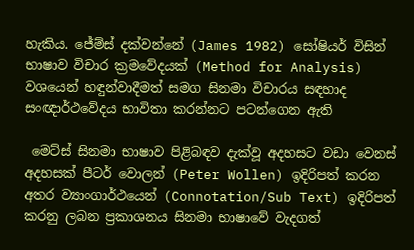හැකිය. ජේම්ස් දක්වන්නේ (James 1982) සෝෂියර් විසින් භාෂාව විචාර ක්‍රමවේදයක් (Method for Analysis) වශයෙන් හඳුන්වාදීමත් සමග සිනමා විචාරය සඳහාද සංඥාර්ථවේදය භාවිතා කරන්නට පටන්ගෙන ඇති

 මෙට්ස් සිනමා භාෂාව පිළිබඳව දැක්වූ අදහසට වඩා වෙනස් අදහසක් පීටර් වොලන් (Peter Wollen) ඉදිරිපත් කරන අතර ව්‍යාංගාර්ථයෙන් (Connotation/Sub Text) ඉදිරිපත් කරනු ලබන ප්‍රකාශනය සිනමා භාෂාවේ වැදගත්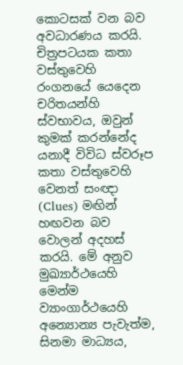කොටසක් වන බව අවධාරණය කරයි. චිත්‍රපටයක කතා වස්තුවෙහි රංගනයේ යෙදෙන චරිතයන්හි ස්වභාවය, ඔවුන් කුමක් කරන්නේද යනාදී විවිධ ස්වරූප කතා වස්තුවෙහි වෙනත් සංඥා  (Clues) මඟින් හඟවන බව වොලන් අදහස් කරයි. මේ අනුව මුඛ්‍යාර්ථයෙහි මෙන්ම ව්‍යාංගාර්ථයෙහි අන්‍යොන්‍ය පැවැත්ම, සිනමා මාධ්‍යය,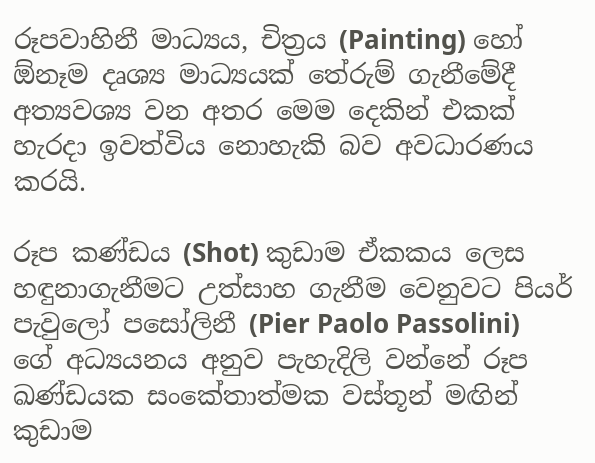රූපවාහිනී මාධ්‍යය, චිත්‍රය (Painting) හෝ ඕනෑම දෘශ්‍ය මාධ්‍යයක් තේරුම් ගැනීමේදී අත්‍යවශ්‍ය වන අතර මෙම දෙකින් එකක් හැරදා ඉවත්විය නොහැකි බව අවධාරණය කරයි.

රූප කණ්ඩය (Shot) කුඩාම ඒකකය ලෙස හඳුනාගැනීමට උත්සාහ ගැනීම වෙනුවට පියර් පැවුලෝ පසෝලිනී (Pier Paolo Passolini) ගේ අධ්‍යයනය අනුව පැහැදිලි වන්නේ රූප ඛණ්ඩයක සංකේතාත්මක වස්තූන් මඟින් කුඩාම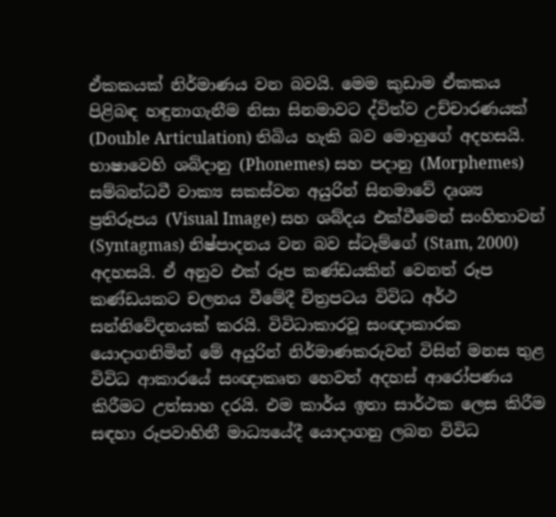ඒකකයක් නිර්මාණය වන බවයි. මෙම කුඩාම ඒකකය පිළිබඳ හඳුනාගැනීම නිසා සිනමාවට ද්විත්ව උච්චාරණයක් (Double Articulation) තිබිය හැකි බව මොහුගේ අදහසයි. භාෂාවෙහි ශබ්දානු (Phonemes) සහ පදානු (Morphemes) සම්බන්ධවී වාක්‍ය සකස්වන අයුරින් සිනමාවේ දෘශ්‍ය ප්‍රතිරූපය (Visual Image) සහ ශබ්දය එක්වීමෙන් සංහිතාවන් (Syntagmas) නිෂ්පාදනය වන බව ස්ටෑම්ගේ (Stam, 2000) අදහසයි. ඒ අනුව එක් රූප කණ්ඩයකින් වෙනත් රූප කණ්ඩයකට චලනය වීමේදී චිත්‍රපටය විවිධ අර්ථ සන්නිවේදනයක් කරයි. විවිධාකාරවූ සංඥාකාරක යොදාගනිමින් මේ අයුරින් නිර්මාණකරුවන් විසින් මනස තුළ විවිධ ආකාරයේ සංඥාකෘත හෙවත් අදහස් ආරෝපණය කිරීමට උත්සාහ දරයි. එම කාර්ය ඉතා සාර්ථක ලෙස කිරීම සඳහා රූපවාහිනී මාධ්‍යයේදී යොදාගනු ලබන විවිධ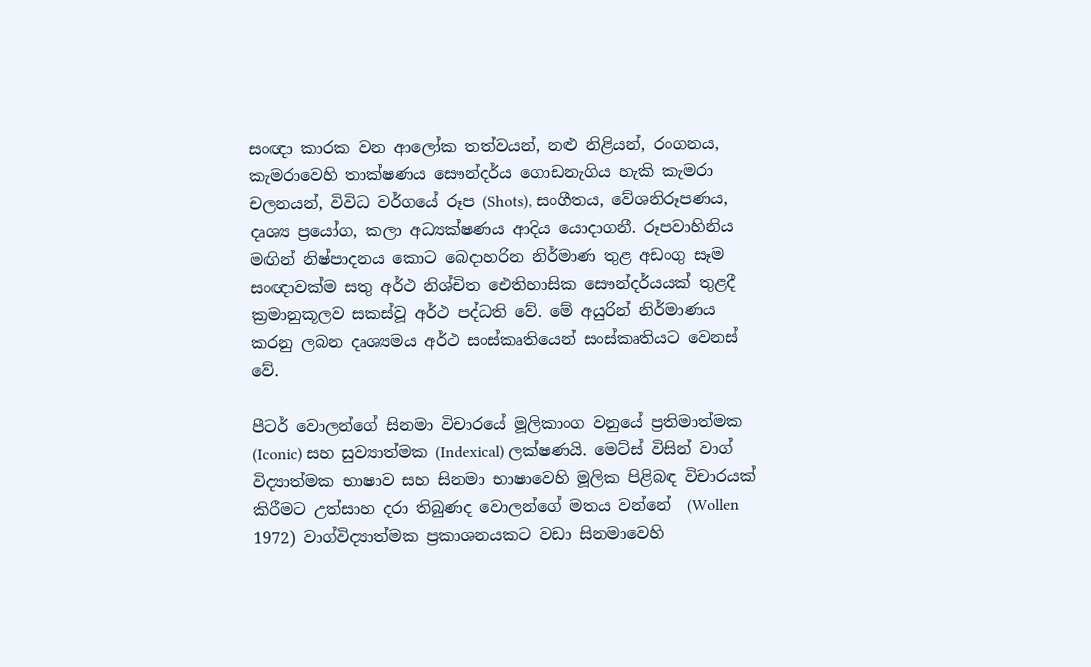සංඥා කාරක වන ආලෝක තත්වයන්, නළු නිළියන්, රංගනය, කැමරාවෙහි තාක්ෂණය සෞන්දර්ය ගොඩනැගිය හැකි කැමරා චලනයන්, විවිධ වර්ගයේ රූප (Shots), සංගීතය, වේශනිරූපණය, දෘශ්‍ය ප්‍රයෝග, කලා අධ්‍යක්ෂණය ආදිය යොදාගනී. රූපවාහිනිය මඟින් නිෂ්පාදනය කොට බෙදාහරින නිර්මාණ තුළ අඩංගු සෑම සංඥාවක්ම සතු අර්ථ නිශ්චිත ඓතිහාසික සෞන්දර්යයක් තුළදී ක්‍රමානුකූලව සකස්වූ අර්ථ පද්ධති වේ. මේ අයුරින් නිර්මාණය කරනු ලබන දෘශ්‍යමය අර්ථ සංස්කෘතියෙන් සංස්කෘතියට වෙනස් වේ.

පීටර් වොලන්ගේ සිනමා විචාරයේ මූලිකාංග වනුයේ ප්‍රතිමාත්මක (Iconic) සහ සුව්‍යාත්මක (Indexical) ලක්ෂණයි. මෙට්ස් විසින් වාග් විද්‍යාත්මක භාෂාව සහ සිනමා භාෂාවෙහි මූලික පිළිබඳ විචාරයක් කිරීමට උත්සාහ දරා තිබුණද වොලන්ගේ මතය වන්නේ  (Wollen 1972) වාග්විද්‍යාත්මක ප්‍රකාශනයකට වඩා සිනමාවෙහි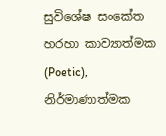සුවිශේෂ සංකේත හරහා කාව්‍යාත්මක (Poetic), නිර්මාණාත්මක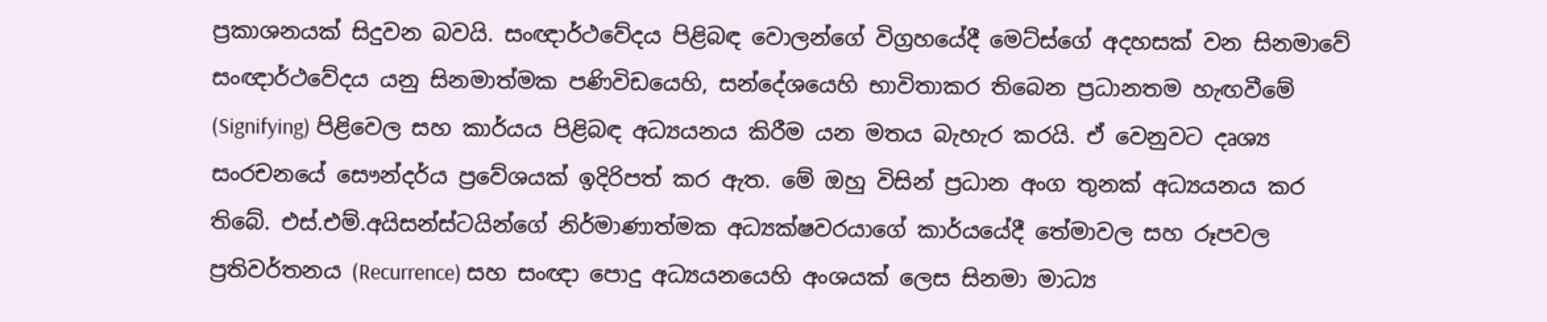ප්‍රකාශනයක් සිදුවන බවයි. සංඥාර්ථවේදය පිළිබඳ වොලන්ගේ විග්‍රහයේදී මෙට්ස්ගේ අදහසක් වන සිනමාවේ සංඥාර්ථවේදය යනු සිනමාත්මක පණිවිඩයෙහි, සන්දේශයෙහි භාවිතාකර තිබෙන ප්‍රධානතම හැඟවීමේ (Signifying) පිළිවෙල සහ කාර්යය පිළිබඳ අධ්‍යයනය කිරීම යන මතය බැහැර කරයි. ඒ වෙනුවට දෘශ්‍ය සංරචනයේ සෞන්දර්ය ප්‍රවේශයක් ඉදිරිපත් කර ඇත. මේ ඔහු විසින් ප්‍රධාන අංග තුනක් අධ්‍යයනය කර තිබේ. එස්.එම්.අයිසන්ස්ටයින්ගේ නිර්මාණාත්මක අධ්‍යක්ෂවරයාගේ කාර්යයේදී තේමාවල සහ රූපවල ප්‍රතිවර්තනය (Recurrence) සහ සංඥා පොදු අධ්‍යයනයෙහි අංශයක් ලෙස සිනමා මාධ්‍ය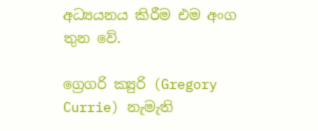අධ්‍යයනය කිරීම එම අංග තුන වේ.

ග්‍රෙගරි ක්‍යුරි (Gregory Currie) නැමැති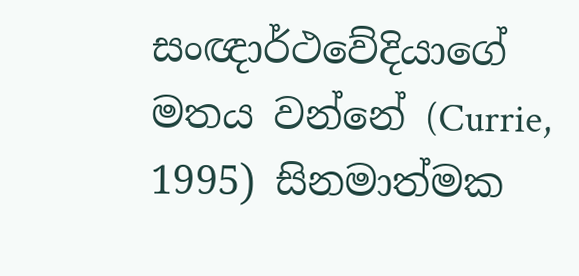සංඥාර්ථවේදියාගේ මතය වන්නේ (Currie, 1995) සිනමාත්මක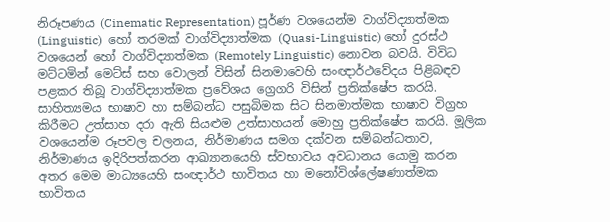නිරූපණය (Cinematic Representation) පූර්ණ වශයෙන්ම වාග්විද්‍යාත්මක (Linguistic)  හෝ තරමක් වාග්විද්‍යාත්මක (Quasi-Linguistic) හෝ දුරස්ථ වශයෙන් හෝ වාග්විද්‍යාත්මක (Remotely Linguistic) නොවන බවයි. විවිධ මට්ටමින් මෙට්ස් සහ වොලන් විසින් සිනමාවෙහි සංඥාර්ථවේදය පිළිබඳව පළකර තිබූ වාග්විද්‍යාත්මක ප්‍රවේශය ග්‍රෙගරි විසින් ප්‍රතික්ෂේප කරයි. සාහිත්‍යමය භාෂාව හා සම්බන්ධ පසුබිමක සිට සිනමාත්මක භාෂාව විග්‍රහ කිරීමට උත්සාහ දරා ඇති සියළුම උත්සාහයන් මොහු ප්‍රතික්ෂේප කරයි. මූලික වශයෙන්ම රූපවල චලනය, නිර්මාණය සමග දක්වන සම්බන්ධතාව, නිර්මාණය ඉදිරිපත්කරන ආඛ්‍යානයෙහි ස්වභාවය අවධානය යොමු කරන අතර මෙම මාධ්‍යයෙහි සංඥාර්ථ භාවිතය හා මනෝවිශ්ලේෂණාත්මක භාවිතය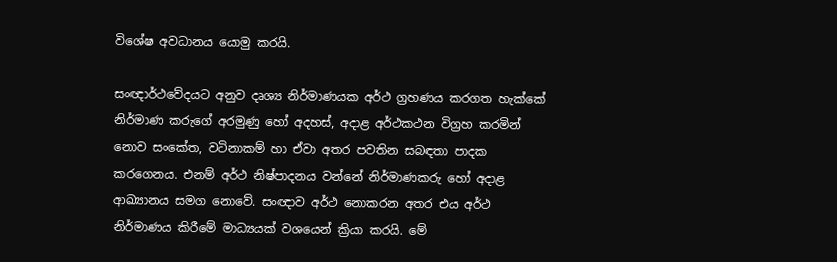විශේෂ අවධානය යොමු කරයි.

සංඥාර්ථවේදයට අනුව දෘශ්‍ය නිර්මාණයක අර්ථ ග්‍රහණය කරගත හැක්කේ නිර්මාණ කරුගේ අරමුණු හෝ අදහස්, අදාළ අර්ථකථන විග්‍රහ කරමින් නොව සංකේත, වටිනාකම් හා ඒවා අතර පවතින සබඳතා පාදක කරගෙනය. එනම් අර්ථ නිෂ්පාදනය වන්නේ නිර්මාණකරු හෝ අදාළ ආඛ්‍යානය සමග නොවේ. සංඥාව අර්ථ නොකරන අතර එය අර්ථ නිර්මාණය කිරීමේ මාධ්‍යයක් වශයෙන් ක්‍රියා කරයි. මේ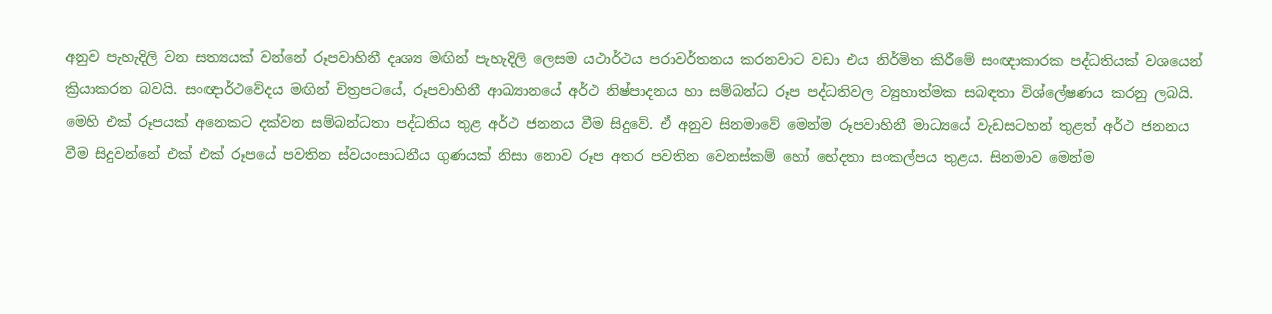අනුව පැහැදිලි වන සත්‍යයක් වන්නේ රූපවාහිනී දෘශ්‍ය මඟින් පැහැදිලි ලෙසම යථාර්ථය පරාවර්තනය කරනවාට වඩා එය නිර්මිත කිරීමේ සංඥාකාරක පද්ධතියක් වශයෙන් ක්‍රියාකරන බවයි. සංඥාර්ථවේදය මඟින් චිත්‍රපටයේ, රූපවාහිනී ආඛ්‍යානයේ අර්ථ නිෂ්පාදනය හා සම්බන්ධ රූප පද්ධතිවල ව්‍යුහාත්මක සබඳතා විශ්ලේෂණය කරනු ලබයි. මෙහි එක් රූපයක් අනෙකට දක්වන සම්බන්ධතා පද්ධතිය තුළ අර්ථ ජනනය වීම සිදුවේ. ඒ අනුව සිනමාවේ මෙන්ම රූපවාහිනී මාධ්‍යයේ වැඩසටහන් තුළත් අර්ථ ජනනය වීම සිදුවන්නේ එක් එක් රූපයේ පවතින ස්වයංසාධනීය ගුණයක් නිසා නොව රූප අතර පවතින වෙනස්කම් හෝ භේදතා සංකල්පය තුළය. සිනමාව මෙන්ම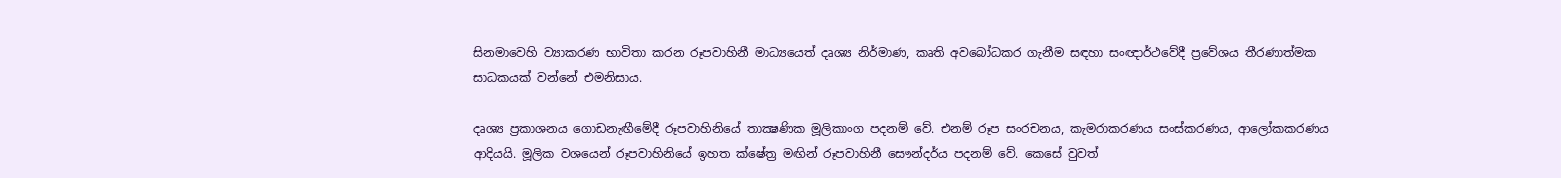සිනමාවෙහි ව්‍යාකරණ භාවිතා කරන රූපවාහිනී මාධ්‍යයෙත් දෘශ්‍ය නිර්මාණ, කෘති අවබෝධකර ගැනීම සඳහා සංඥාර්ථවේදී ප්‍රවේශය තීරණාත්මක සාධකයක් වන්නේ එමනිසාය.

දෘශ්‍ය ප්‍රකාශනය ගොඩනැඟීමේදී රූපවාහිනියේ තාක්‍ෂණික මූලිකාංග පදනම් වේ. එනම් රූප සංරචනය, කැමරාකරණය සංස්කරණය, ආලෝකකරණය ආදියයි. මූලික වශයෙන් රූපවාහිනියේ ඉහත ක්ෂේත්‍ර මඟින් රූපවාහිනී සෞන්දර්ය පදනම් වේ. කෙසේ වුවත්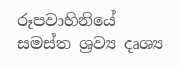රූපවාහිනියේ සමස්ත ශ්‍රව්‍ය දෘශ්‍ය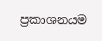ප්‍රකාශනයම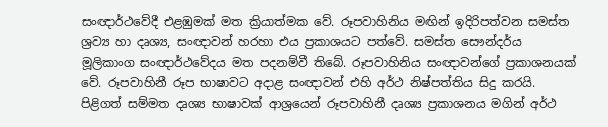සංඥාර්ථවේදී එළඹුමක් මත ක්‍රියාත්මක වේ. රූපවාහිනිය මඟින් ඉදිරිපත්වන සමස්ත ශ්‍රව්‍ය හා දෘශ්‍ය, සංඥාවන් හරහා එය ප්‍රකාශයට පත්වේ. සමස්ත සෞන්දර්ය මූලිකාංග සංඥාර්ථවේදය මත පදනම්වී තිබේ. රූපවාහිනිය සංඥාවන්ගේ ප්‍රකාශනයක් වේ. රූපවාහිනී රූප භාෂාවට අදාළ සංඥාවන් එහි අර්ථ නිෂ්පත්තිය සිදු කරයි. පිළිගත් සම්මත දෘශ්‍ය භාෂාවක් ආශ්‍රයෙන් රූපවාහිනී දෘශ්‍ය ප්‍රකාශනය මගින් අර්ථ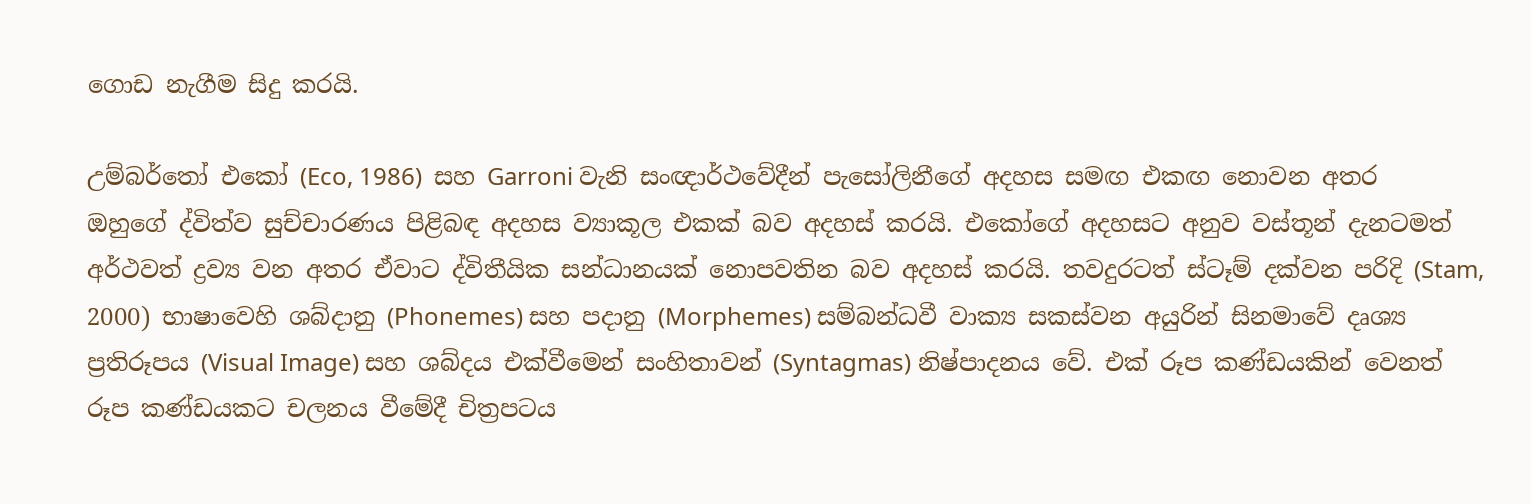ගොඩ නැගීම සිදු කරයි.

උම්බර්තෝ එකෝ (Eco, 1986)  සහ Garroni වැනි සංඥාර්ථවේදීන් පැසෝලිනීගේ අදහස සමඟ එකඟ නොවන අතර ඔහුගේ ද්විත්ව සුච්චාරණය පිළිබඳ අදහස ව්‍යාකූල එකක් බව අදහස් කරයි. එකෝගේ අදහසට අනුව වස්තූන් දැනටමත් අර්ථවත් ද්‍රව්‍ය වන අතර ඒවාට ද්විතීයික සන්ධානයක් නොපවතින බව අදහස් කරයි. තවදුරටත් ස්ටෑම් දක්වන පරිදි (Stam, 2000) භාෂාවෙහි ශබ්දානු (Phonemes) සහ පදානු (Morphemes) සම්බන්ධවී වාක්‍ය සකස්වන අයුරින් සිනමාවේ දෘශ්‍ය ප්‍රතිරූපය (Visual Image) සහ ශබ්දය එක්වීමෙන් සංහිතාවන් (Syntagmas) නිෂ්පාදනය වේ. එක් රූප කණ්ඩයකින් වෙනත් රූප කණ්ඩයකට චලනය වීමේදී චිත්‍රපටය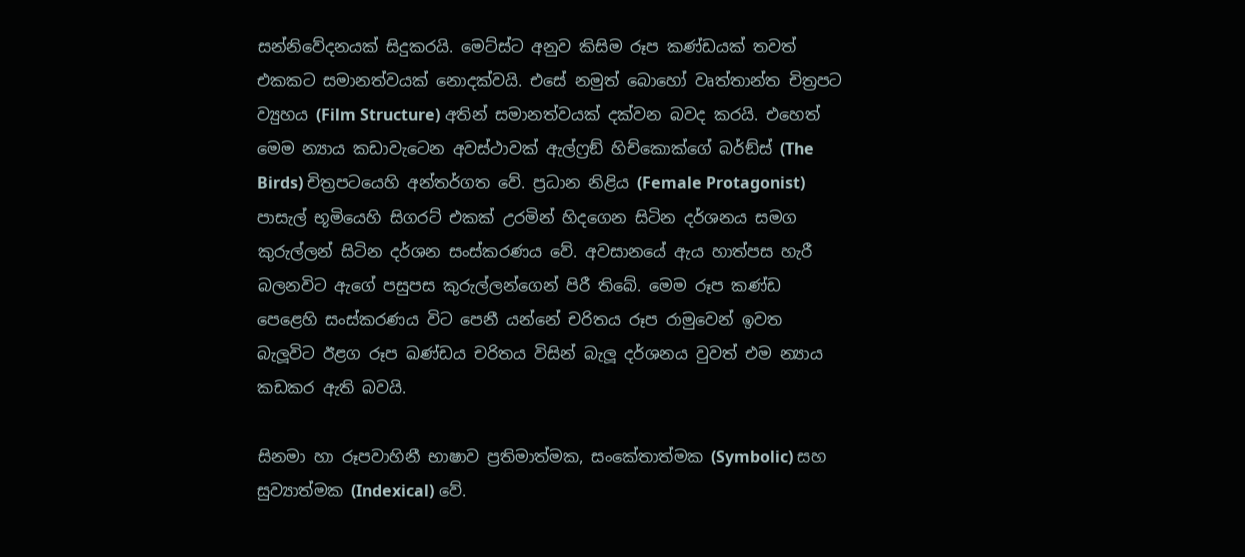සන්නිවේදනයක් සිදුකරයි. මෙට්ස්ට අනුව කිසිම රූප කණ්ඩයක් තවත් එකකට සමානත්වයක් නොදක්වයි. එසේ නමුත් බොහෝ වෘත්තාන්ත චිත්‍රපට ව්‍යුහය (Film Structure) අතින් සමානත්වයක් දක්වන බවද කරයි. එහෙත් මෙම න්‍යාය කඩාවැටෙන අවස්ථාවක් ඇල්ෆ්‍රඞ් හිච්කොක්ගේ බර්ඞ්ස් (The Birds) චිත්‍රපටයෙහි අන්තර්ගත වේ. ප්‍රධාන නිළිය (Female Protagonist) පාසැල් භූමියෙහි සිගරට් එකක් උරමින් හිදගෙන සිටින දර්ශනය සමග කුරුල්ලන් සිටින දර්ශන සංස්කරණය වේ. අවසානයේ ඇය හාත්පස හැරී බලනවිට ඇගේ පසුපස කුරුල්ලන්ගෙන් පිරී තිබේ. මෙම රූප කණ්ඩ පෙළෙහි සංස්කරණය විට පෙනී යන්නේ චරිතය රූප රාමුවෙන් ඉවත බැලූවිට ඊළග රූප ඛණ්ඩය චරිතය විසින් බැලූ දර්ශනය වුවත් එම න්‍යාය කඩකර ඇති බවයි.

සිනමා හා රූපවාහිනී භාෂාව ප්‍රතිමාත්මක, සංකේතාත්මක (Symbolic) සහ සුව්‍යාත්මක (Indexical) වේ.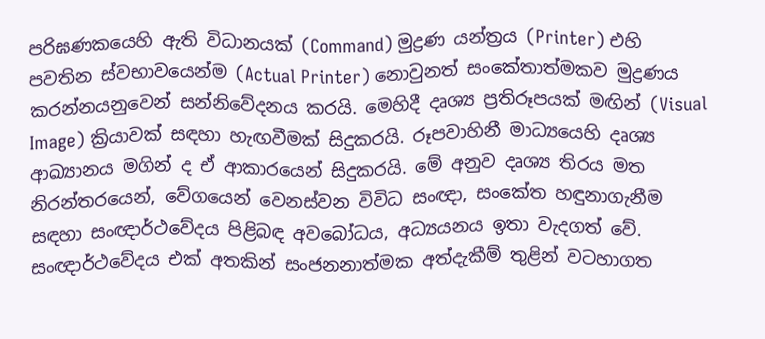පරිඝණකයෙහි ඇති විධානයක් (Command) මුද්‍රණ යන්ත්‍රය (Printer) එහි පවතින ස්වභාවයෙන්ම (Actual Printer) නොවුනත් සංකේතාත්මකව මුද්‍රණය කරන්නයනුවෙන් සන්නිවේදනය කරයි. මෙහිදී දෘශ්‍ය ප්‍රතිරූපයක් මඟින් (Visual Image) ක්‍රියාවක් සඳහා හැඟවීමක් සිදුකරයි. රූපවාහිනී මාධ්‍යයෙහි දෘශ්‍ය ආඛ්‍යානය මගින් ද ඒ ආකාරයෙන් සිදුකරයි. මේ අනුව දෘශ්‍ය තිරය මත නිරන්තරයෙන්, වේගයෙන් වෙනස්වන විවිධ සංඥා, සංකේත හඳුනාගැනීම සඳහා සංඥාර්ථවේදය පිළිබඳ අවබෝධය, අධ්‍යයනය ඉතා වැදගත් වේ. සංඥාර්ථවේදය එක් අතකින් සංජනනාත්මක අත්දැකීම් තුළින් වටහාගත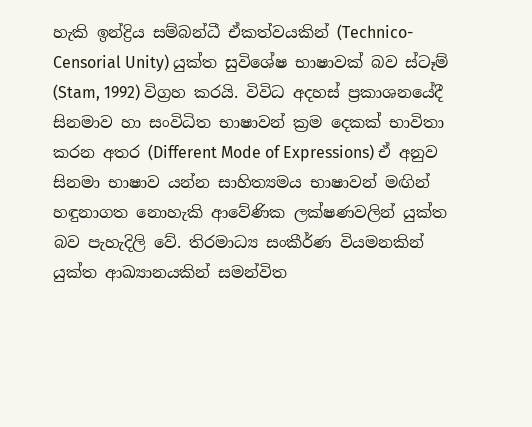හැකි ඉන්ද්‍රිය සම්බන්ධී ඒකත්වයකින් (Technico-Censorial Unity) යුක්ත සුවිශේෂ භාෂාවක් බව ස්ටෑම් (Stam, 1992) විග්‍රහ කරයි. විවිධ අදහස් ප්‍රකාශනයේදී සිනමාව හා සංවිධිත භාෂාවන් ක්‍රම දෙකක් භාවිතා කරන අතර (Different Mode of Expressions) ඒ අනුව සිනමා භාෂාව යන්න සාහිත්‍යමය භාෂාවන් මඟින් හඳුනාගත නොහැකි ආවේණික ලක්ෂණවලින් යුක්ත බව පැහැදිලි වේ. තිරමාධ්‍ය සංකීර්ණ වියමනකින් යුක්ත ආඛ්‍යානයකින් සමන්විත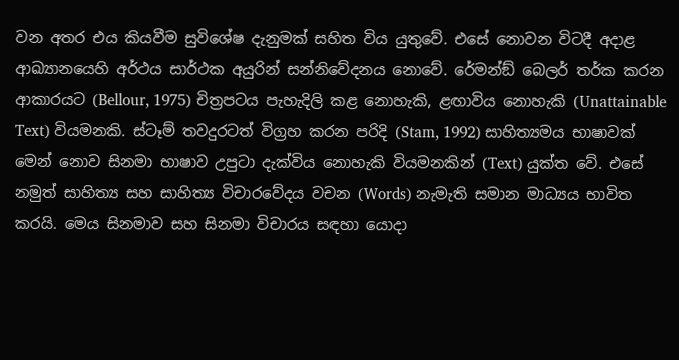වන අතර එය කියවීම සුවිශේෂ දැනුමක් සහිත විය යුතුවේ. එසේ නොවන විටදී අදාළ ආඛ්‍යානයෙහි අර්ථය සාර්ථක අයුරින් සන්නිවේදනය නොවේ. රේමන්ඞ් බෙලර් තර්ක කරන ආකාරයට (Bellour, 1975) චිත්‍රපටය පැහැදිලි කළ නොහැකි, ළඟාවිය නොහැකි (Unattainable Text) වියමනකි. ස්ටෑම් තවදුරටත් විග්‍රහ කරන පරිදි (Stam, 1992) සාහිත්‍යමය භාෂාවක් මෙන් නොව සිනමා භාෂාව උපුටා දැක්විය නොහැකි වියමනකින් (Text) යුක්ත වේ. එසේ නමුත් සාහිත්‍ය සහ සාහිත්‍ය විචාරවේදය වචන (Words) නැමැති සමාන මාධ්‍යය භාවිත කරයි. මෙය සිනමාව සහ සිනමා විචාරය සඳහා යොදා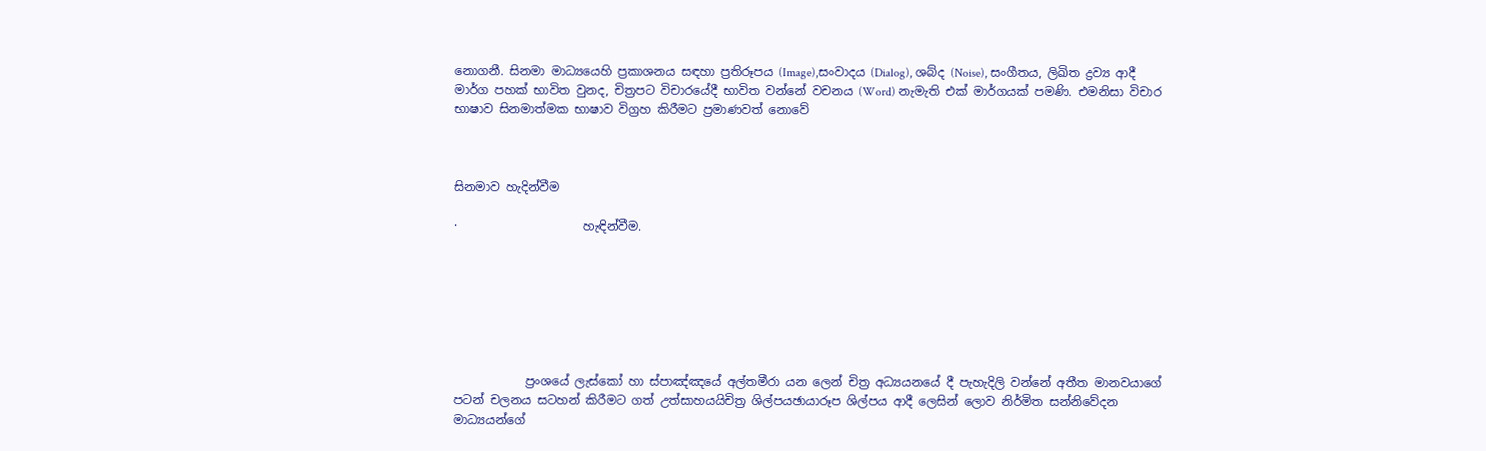නොගනී. සිනමා මාධ්‍යයෙහි ප්‍රකාශනය සඳහා ප්‍රතිරූපය (Image),සංවාදය (Dialog), ශබ්ද (Noise), සංගීතය, ලිඛිත ද්‍රව්‍ය ආදී මාර්ග පහක් භාවිත වුනද, චිත්‍රපට විචාරයේදී භාවිත වන්නේ වචනය (Word) නැමැති එක් මාර්ගයක් පමණි. එමනිසා විචාර භාෂාව සිනමාත්මක භාෂාව විග්‍රහ කිරීමට ප්‍රමාණවත් නොවේ



සිනමාව හැදින්වීම

·                     හැඳින්වීම.







            ප්‍රංශයේ ලැස්කෝ හා ස්පාඤ්ඤයේ අල්තමීරා යන ලෙන් චිත්‍ර අධ්‍යයනයේ දී පැහැදිලි වන්නේ අතීත මානවයාගේ පටන් චලනය සටහන් කිරීමට ගත් උත්සාහයයිචිත්‍ර ශිල්පයඡායාරූප ශිල්පය ආදී ලෙසින් ලොව නිර්මිත සන්නිවේදන මාධ්‍යයන්ගේ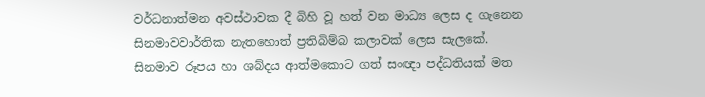වර්ධනාත්මන අවස්ථාවක දී බිහි වූ හත් වන මාධ්‍ය ලෙස ද ගැනෙන සිනමාවවාර්තික නැතහොත් ප්‍රතිබිම්බ කලාවක් ලෙස සැලකේ.  සිනමාව රූපය හා ශබ්දය ආත්මකොට ගත් සංඥා පද්ධතියක් මත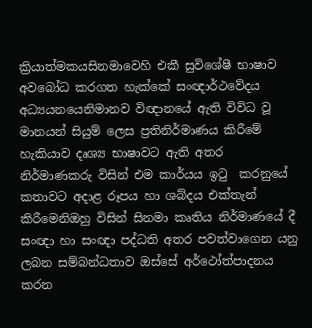ක්‍රියාත්මකයසිනමාවෙහි එකී සුවිශේෂී භාෂාව අවබෝධ කරගත හැක්කේ සංඥාර්ථවේදය අධ්‍යයනයෙනිමානව විඥානයේ ඇති විවිධ වූ මානයන් සියුම් ලෙස ප්‍රතිනිර්මාණය කිරීමේ හැකියාව දෘශ්‍ය භාෂාවට ඇති අතර නිර්මාණකරු විසින් එම කාර්යය ඉටු  කරනුයේ කතාවට අදාළ රූපය හා ශබ්දය එක්තැන් කිරීමෙනිඔහු විසින් සිනමා කෘතිය නිර්මාණයේ දී සංඥා හා සංඥා පද්ධති අතර පවත්වාගෙන යනු ලබන සම්බන්ධතාව ඔස්සේ අර්ථෝත්පාදනය කරන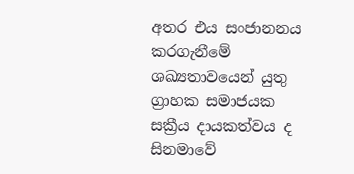අතර එය සංජානනය කරගැනීමේ ශඛ්‍යතාවයෙන් යුතු ග්‍රාහක සමාජයක සක්‍රීය දායකත්වය ද සිනමාවේ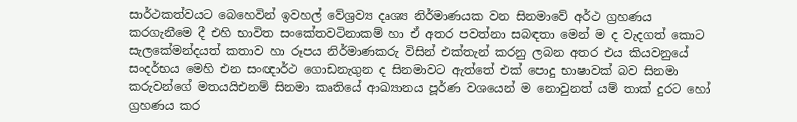සාර්ථකත්වයට බෙහෙවින් ඉවහල් වේශ්‍රව්‍ය දෘශ්‍ය නිර්මාණයක වන සිනමාවේ අර්ථ ග්‍රහණය කරගැනීමෙ දී එහි භාවිත සංකේතවටිනාකම් හා ඒ අතර පවත්නා සබඳතා මෙන් ම ද වැදගත් කොට සැලකේමන්දයත් කතාව හා රූපය නිර්මාණකරු විසින් එක්තැන් කරනු ලබන අතර එය කියවනුයේ සංදර්භය මෙහි එන සංඥාර්ථ ගොඩනැගුන ද සිනමාවට ඇත්තේ එක් පොදු භාෂාවක් බව සිනමා කරුවන්ගේ මතයයිඑනම් සිනමා කෘතියේ ආඛ්‍යානය පූර්ණ වශයෙන් ම නොවුනත් යම් තාක් දුරට හෝ ග්‍රහණය කර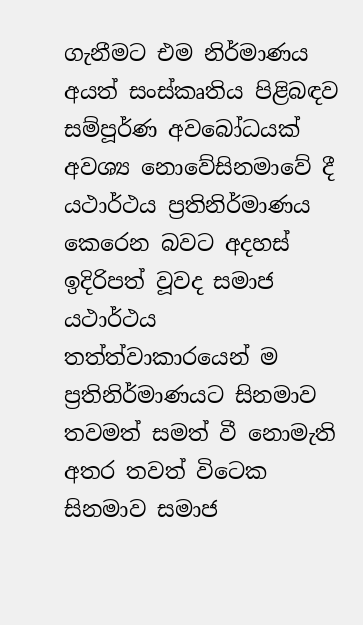ගැනීමට එම නිර්මාණය අයත් සංස්කෘතිය පිළිබඳව සම්පූර්ණ අවබෝධයක් අවශ්‍ය නොවේසිනමාවේ දී යථාර්ථය ප්‍රතිනිර්මාණය කෙරෙන බවට අදහස් ඉදිරිපත් වූවද සමාජ යථාර්ථය තත්ත්වාකාරයෙන් ම ප්‍රතිනිර්මාණයට සිනමාව තවමත් සමත් වී නොමැති අතර තවත් විටෙක සිනමාව සමාජ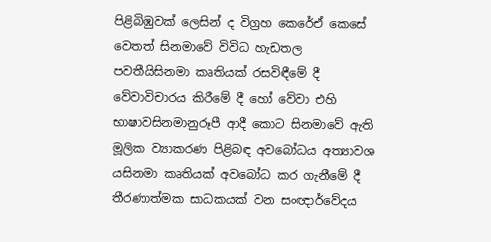පිළිබිඹුවක් ලෙසින් ද විග්‍රහ කෙරේඒ කෙසේ වෙතත් සිනමාවේ විවිධ හැඩතල පවතීයිසිනමා කෘතියක් රසවිඳීමේ දී වේවාවිචාරය කිරීමේ දී හෝ වේවා එහි භාෂාවසිනමානුරූපී ආදී කොට සිනමාවේ ඇති මූලික ව්‍යාකරණ පිළිබඳ අවබෝධය අත්‍යාවශ යසිනමා කෘතියක් අවබෝධ කර ගැනීමේ දී තීරණාත්මක සාධකයක් වන සංඥාර්වේදය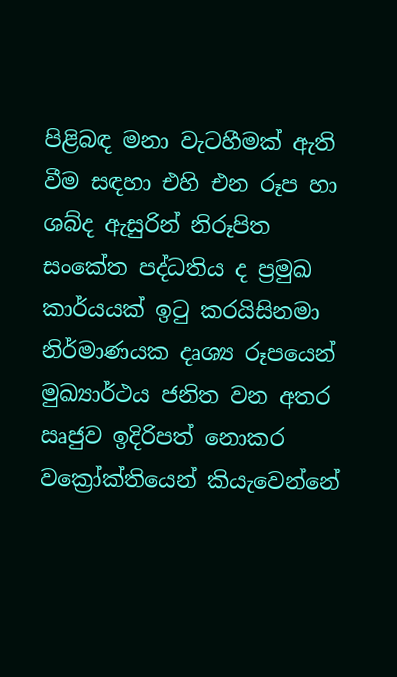පිළිබඳ මනා වැටහීමක් ඇති වීම සඳහා එහි එන රූප හා ශබ්ද ඇසුරින් නිරූපිත සංකේත පද්ධතිය ද ප්‍රමුඛ කාර්යයක් ඉටු කරයිසිනමා නිර්මාණයක දෘශ්‍ය රූපයෙන් මුඛ්‍යාර්ථය ජනිත වන අතර ඍජුව ඉදිරිපත් නොකර වක්‍රෝක්තියෙන් කියැවෙන්නේ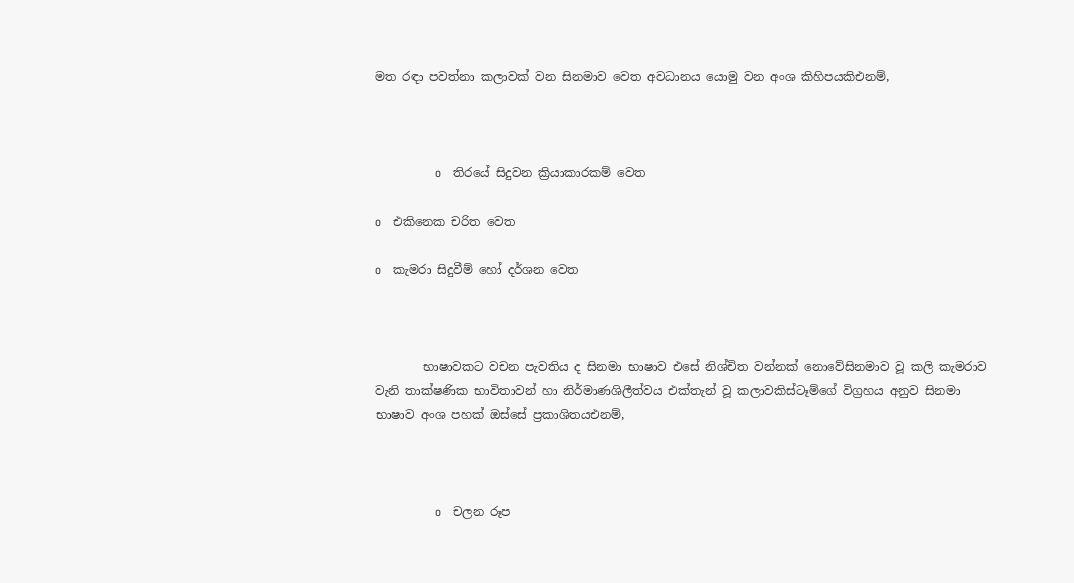මත රඳා පවත්නා කලාවක් වන සිනමාව වෙත අවධානය යොමු වන අංශ කිහිපයකිඑනම්,



               o   තිරයේ සිදුවන ක්‍රියාකාරකම් වෙත

o   එකිනෙක චරිත වෙත

o   කැමරා සිදුවීම් හෝ දර්ශන වෙත



        භාෂාවකට වචන පැවතිය ද සිනමා භාෂාව එසේ නිශ්චිත වන්නක් නොවේසිනමාව වූ කලි කැමරාව වැනි තාක්ෂණික භාවිතාවන් හා නිර්මාණශිලීත්වය එක්තැන් වූ කලාවකිස්ටෑම්ගේ විග්‍රහය අනුව සිනමා භාෂාව අංශ පහක් ඔස්සේ ප්‍රකාශිතයඑනම්,



               o   චලන රූප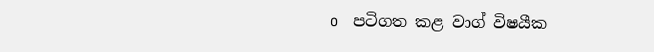o   පටිගත කළ වාග් විෂයීක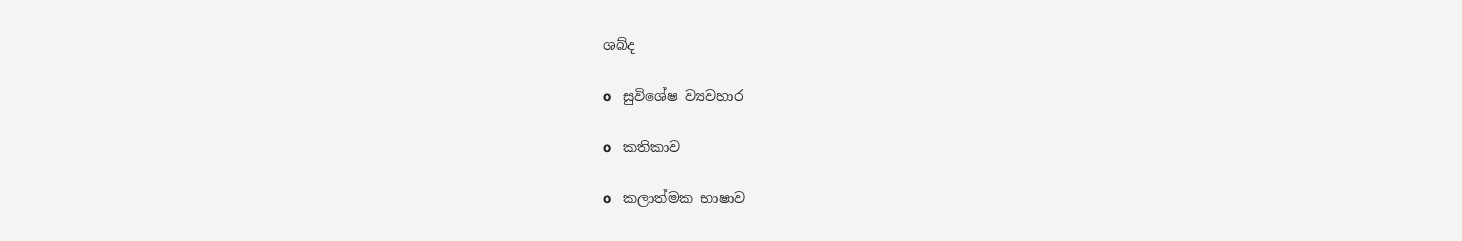ශබ්ද

o   සුවිශේෂ ව්‍යවහාර

o   කතිකාව

o   කලාත්මක භාෂාව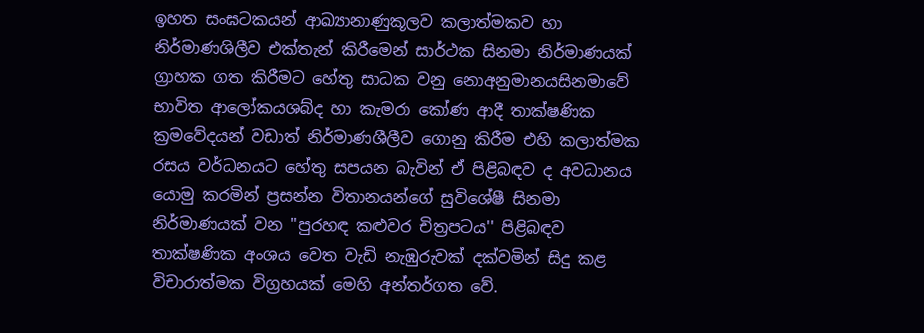ඉහත සංඝටකයන් ආඛ්‍යානාණුකූලව කලාත්මකව හා නිර්මාණශිලීව එක්තැන් කිරීමෙන් සාර්ථක සිනමා නිර්මාණයක් ග්‍රාහක ගත කිරීමට හේතු සාධක වනු නොඅනුමානයසිනමාවේ භාවිත ආලෝකයශබ්ද හා කැමරා කෝණ ආදී තාක්ෂණික ක්‍රමවේදයන් වඩාත් නිර්මාණශීලීව ගොනු කිරීම එහි කලාත්මක රසය වර්ධනයට හේතු සපයන බැවින් ඒ පිළිබඳව ද අවධානය යොමු කරමින් ප්‍රසන්න විතානයන්ගේ සුවිශේෂී සිනමා නිර්මාණයක් වන "පුරහඳ කළුවර චිත්‍රපටය'' පිළිබඳව තාක්ෂණික අංශය වෙත වැඩි නැඹුරුවක් දක්වමින් සිදු කළ විචාරාත්මක විග්‍රහයක් මෙහි අන්තර්ගත වේ.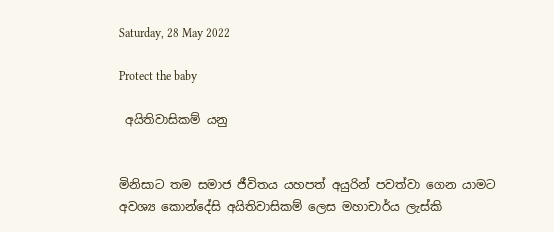Saturday, 28 May 2022

Protect the baby

 අයිතිවාසිකම් යනු


මිනිසාට තම සමාජ ජීවිතය යහපත් අයුරින් පවත්වා ගෙන යාමට අවශ්‍ය කොන්දේසි අයිතිවාසිකම් ලෙස මහාචාර්ය ලැස්කි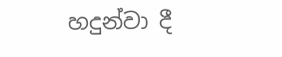හදුන්වා දී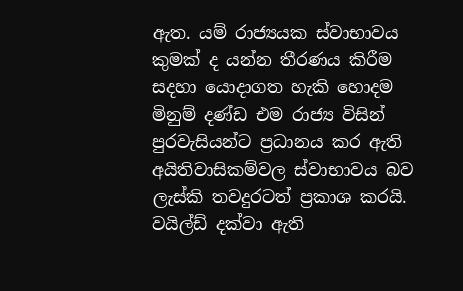ඇත. යම් රාජ්‍යයක ස්වාභාවය කුමක් ද යන්න තීරණය කිරීම සදහා යොදාගත හැකි හොදම මිනුම් දණ්ඩ එම රාජ්‍ය විසින් පුරවැසියන්ට ප්‍රධානය කර ඇති අයිතිවාසිකම්වල ස්වාභාවය බව ලැස්කි තවදුරටත් ප්‍රකාශ කරයි. වයිල්ඩ් දක්වා ඇති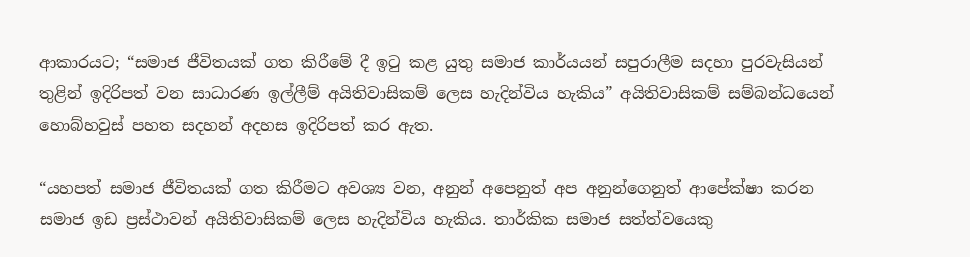ආකාරයට; “සමාජ ජීවිතයක් ගත කිරීමේ දී ඉටු කළ යුතු සමාජ කාර්යයන් සපුරාලීම සදහා පුරවැසියන් තුළින් ඉදිරිපත් වන සාධාරණ ඉල්ලීම් අයිතිවාසිකම් ලෙස හැදින්විය හැකිය” අයිතිවාසිකම් සම්බන්ධයෙන් හොබ්හවුස් පහත සදහන් අදහස ඉදිරිපත් කර ඇත.

“යහපත් සමාජ ජීවිතයක් ගත කිරීමට අවශ්‍ය වන, අනුන් අපෙනුත් අප අනුන්ගෙනුත් ආපේක්ෂා කරන සමාජ ඉඩ ප්‍රස්ථාවන් අයිතිවාසිකම් ලෙස හැදින්විය හැකිය. තාර්කික සමාජ සත්ත්වයෙකු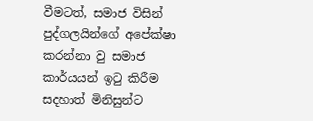වීමටත්, සමාජ විසින් පුද්ගලයින්ගේ අපේක්ෂා කරන්නා වු සමාජ කාර්යයන් ඉටු කිරීම සදහාත් මිනිසුන්ට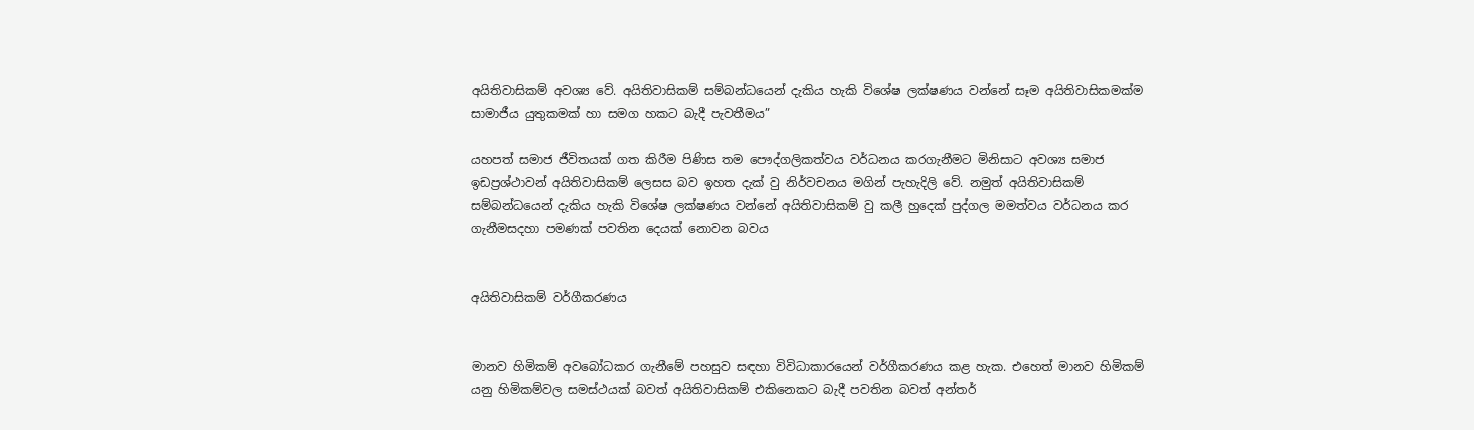අයිතිවාසිකම් අවශ්‍ය වේ. අයිතිවාසිකම් සම්බන්ධයෙන් දැකිය හැකි විශේෂ ලක්ෂණය වන්නේ සෑම අයිතිවාසිකමක්ම සාමාජීය යුතුකමක් හා සමග හකට බැදී පැවතීමය”

යහපත් සමාජ ජීවිතයක් ගත කිරීම පිණිස තම පෞද්ගලිකත්වය වර්ධනය කරගැනීමට මිනිසාට අවශ්‍ය සමාජ ඉඩප්‍රශ්ථාවන් අයිතිවාසිකම් ලෙසස බව ඉහත දැක් වු නිර්වචනය මගින් පැහැදිලි වේ. නමුත් අයිතිවාසිකම් සම්බන්ධයෙන් දැකිය හැකි විශේෂ ලක්ෂණය වන්නේ අයිතිවාසිකම් වු කලී හුදෙක් පුද්ගල මමත්වය වර්ධනය කර ගැනීමසදහා පමණක් පවතින දෙයක් නොවන බවය


අයිතිවාසිකම් වර්ගීකරණය


මානව හිමිකම් අවබෝධකර ගැනීමේ පහසුව සඳහා විවිධාකාරයෙන් වර්ගීකරණය කළ හැක. එහෙත් මානව හිමිකම් යනු හිමිකම්වල සමස්ථයක් බවත් අයිතිවාසිකම් එකිනෙකට බැදී පවතින බවත් අන්තර්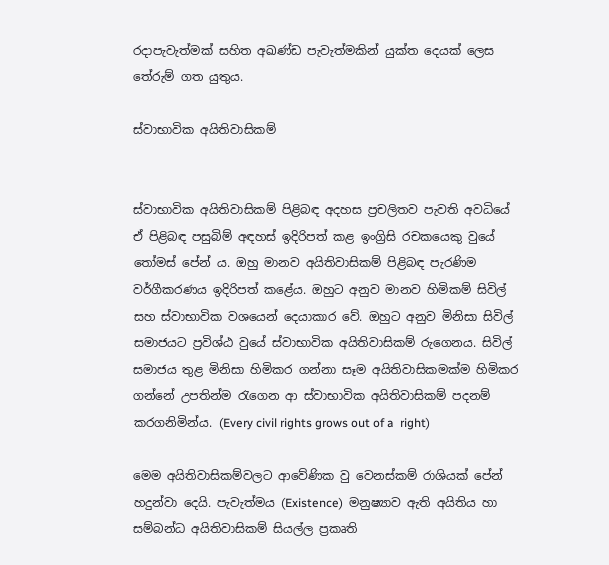රදාපැවැත්මක් සහිත අඛණ්ඩ පැවැත්මකින් යුක්ත දෙයක් ලෙස තේරුම් ගත යුතුය.

ස්වාභාවික අයිතිවාසිකම්


ස්වාභාවික අයිතිවාසිකම් පිළිබඳ අදහස ප්‍රචලිතව පැවති අවධියේ ඒ පිළිබඳ පසුබිම් අඳහස් ඉදිරිපත් කළ ඉංග්‍රිසි රචකයෙකු වුයේ තෝමස් පේන් ය. ඔහු මානව අයිතිවාසිකම් පිළිබඳ පැරණිම වර්ගීකරණය ඉදිරිපත් කළේය. ඔහුට අනුව මානව හිමිකම් සිවිල් සහ ස්වාභාවික වශයෙන් දෙයාකාර වේ. ඔහුට අනුව මිනිසා සිවිල් සමාජයට ප්‍රවිශ්ඨ වුයේ ස්වාභාවික අයිතිවාසිකම් රුගෙනය. සිවිල් සමාජය තුළ මිනිසා හිමිකර ගන්නා සෑම අයිතිවාසිකමක්ම හිමිකර ගන්නේ උපතින්ම රැගෙන ආ ස්වාභාවික අයිතිවාසිකම් පදනම් කරගනිමින්ය. (Every civil rights grows out of a  right)

මෙම අයිතිවාසිකම්වලට ආවේණික වු වෙනස්කම් රාශියක් පේන් හදුන්වා දෙයි. පැවැත්මය (Existence)  මනුෂ්‍යාව ඇති අයිතිය හා සම්බන්ධ අයිතිවාසිකම් සියල්ල ප්‍රකෘති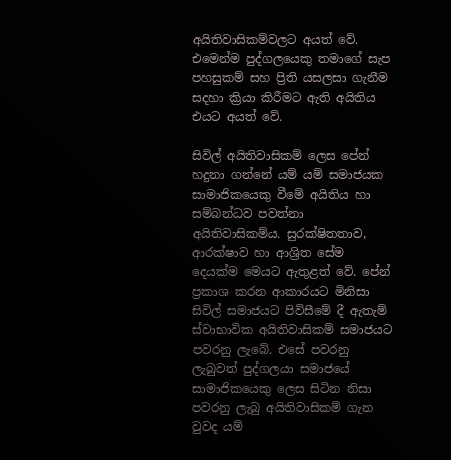අයිතිවාසිකම්වලට අයත් වේ. එමෙන්ම පුද්ගලයෙකු තමාගේ සැප පහසුකම් සහ ප්‍රිති යසලසා ගැනීම සදහා ක්‍රියා කිරීමට ඇති අයිතිය එයට අයත් වේ.

සිවිල් අයිතිවාසිකම් ලෙස පේන් හදුනා ගන්නේ යම් යම් සමාජයක සාමාජිකයෙකු වීමේ අයිතිය හා සම්බන්ධව පවත්නා අයිතිවාසිකම්ය. සුරක්ෂිතතාව, ආරක්ෂාව හා ආශ්‍රිත සේම දෙයක්ම මෙයට ඇතුළත් වේ. පේන් ප්‍රකාශ කරන ආකාරයට මිනිසා සිවිල් සමාජයට පිවිසීමේ දී ඇතැම් ස්වාභාවික අයිතිවාසිකම් සමාජයට පවරනු ලැබේ. එසේ පවරනු ලැබුවත් පුද්ගලයා සමාජයේ සාමාජිකයෙකු ලෙස සිටින නිසා පවරනු ලැබු අයිතිවාසිකම් ගැන වුවද යම්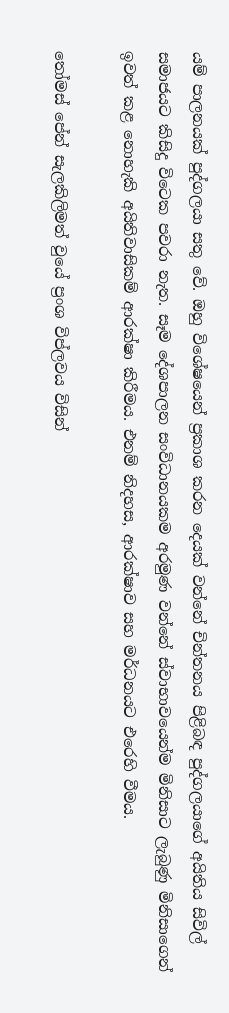යම් පාලනයක් පුද්ගලයා සතු වේ. ඔහු විශේෂයෙන් ප්‍රකාශ කරන දෙයක් වන්නේ චින්තනය පිළිබඳ පුද්ගලයාගේ අයිතිය සිවිල් සමාජයට කිසිදු විටෙක පවරා නැත. සෑම දේශපාලන සංවිධානයකම අරමුණ වන්නේ ස්වාභාවයෙන්ම මිනිසාට ලැබුණු මිනිසාගෙන් ඉවත් කළ නොහැකි අයිතිවාසිකම් ආරක්ෂා කිරීමය. එනම් නිදහස, ආරක්ෂාව සහ මර්ධනයට එරෙහි වීමය.

තෝමස් පේන් සැලකිලිමත් වුයේ ප්‍රංශ විප්ලවය විසින්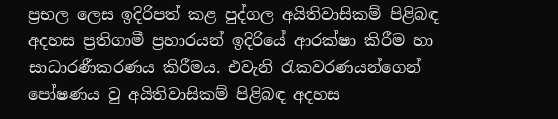ප්‍රභල ලෙස ඉදිරිපත් කළ පුද්ගල අයිතිවාසිකම් පිළිබඳ අදහස ප්‍රතිගාමී ප්‍රහාරයන් ඉදිරියේ ආරක්ෂා කිරීම හා සාධාරණීකරණය කිරීමය. එවැනි රැකවරණයන්ගෙන් පෝෂණය වු අයිතිවාසිකම් පිළිබඳ අදහස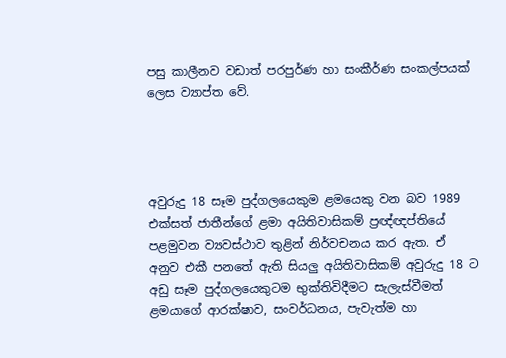පසු කාලීනව වඩාත් පරපුර්ණ හා සංකීර්ණ සංකල්පයක් ලෙස ව්‍යාප්ත වේ.




අවුරුදු 18 සෑම පුද්ගලයෙකුම ළමයෙකු වන බව 1989 එක්සත් ජාතීන්ගේ ළමා අයිතිවාසිකම් ප්‍රඥ්ඥප්තියේ පළමුවන ව්‍යවස්ථාව තුළින් නිර්වචනය කර ඇත. ඒ අනුව එකී පනතේ ඇති සියලු අයිතිවාසිකම් අවුරුදු 18 ට අඩු සෑම පුද්ගලයෙකුටම භුක්තිවිදීමට සැලැස්වීමත් ළමයාගේ ආරක්ෂාව, සංවර්ධනය, පැවැත්ම හා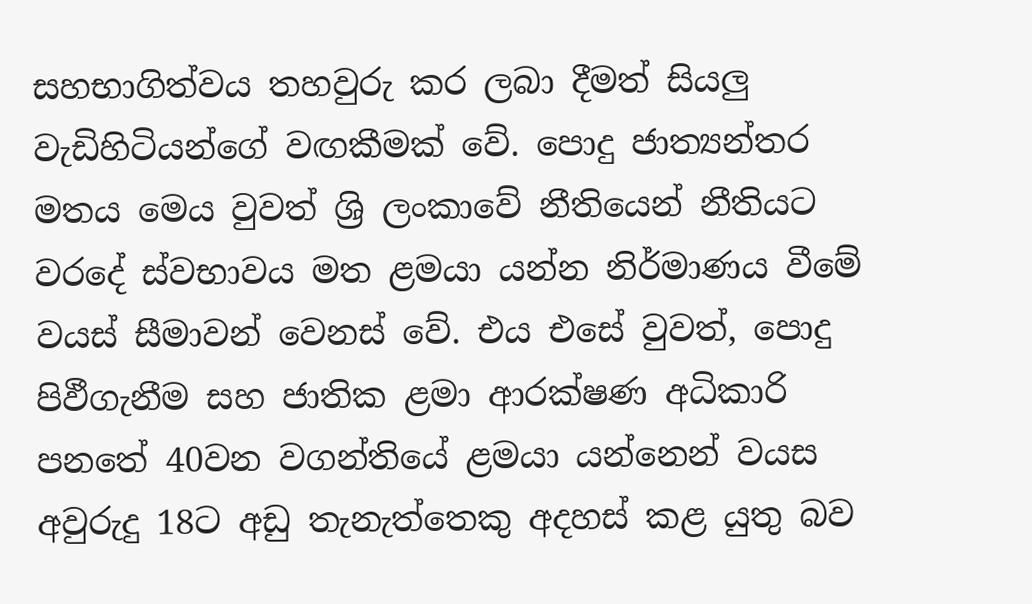සහභාගිත්වය තහවුරු කර ලබා දීමත් සියලු වැඩිහිටියන්ගේ වඟකීමක් වේ. පොදු ජාත්‍යන්තර මතය මෙය වුවත් ශ්‍රි ලංකාවේ නීතියෙන් නීතියට වරදේ ස්වභාවය මත ළමයා යන්න නිර්මාණය වීමේ වයස් සීමාවන් වෙනස් වේ. එය එසේ වුවත්, පොදු පිඵීගැනීම සහ ජාතික ළමා ආරක්ෂණ අධිකාරි පනතේ 40වන වගන්තියේ ළමයා යන්නෙන් වයස අවුරුදු 18ට අඩු තැනැත්තෙකු අදහස් කළ යුතු බව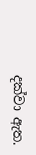දක්වා ඇත.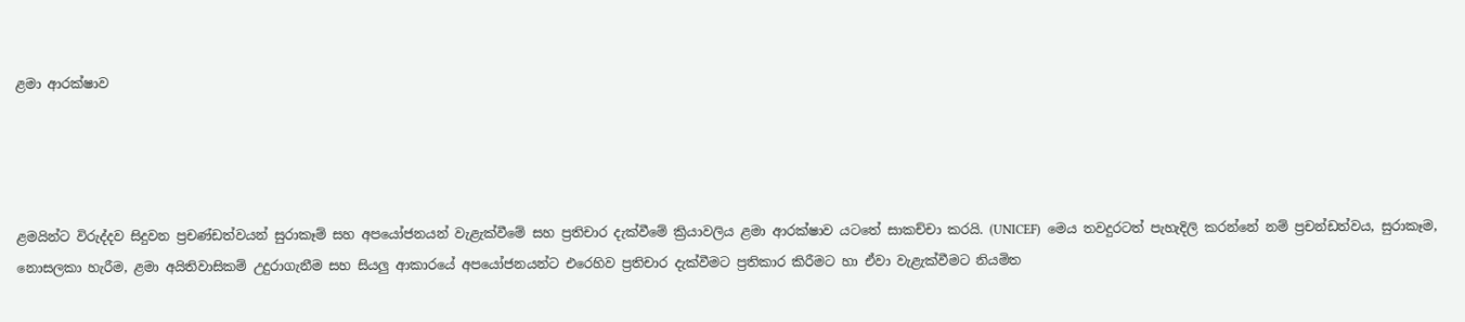ළමා ආරක්ෂාව




ළමයින්ට විරුද්දව සිදුවන ප්‍රචණ්ඩත්වයන් සුරාකෑම් සහ අපයෝජනයන් වැළැක්වීමේ සහ ප්‍රතිචාර දැක්වීමේ ක්‍රියාවලිය ළමා ආරක්ෂාව යටතේ සාකච්චා කරයි. (UNICEF)  මෙය තවදුරටත් පැහැදිලි කරන්නේ නම් ප්‍රචන්ඩත්වය, සුරාකෑම, නොසලකා හැරීම, ළමා අයිතිවාසිකම් උදුරාගැනීම සහ සියලු ආකාරයේ අපයෝජනයන්ට එරෙහිව ප්‍රතිචාර දැක්වීමට ප්‍රතිකාර කිරීමට හා ඒවා වැළැක්වීමට නියමිත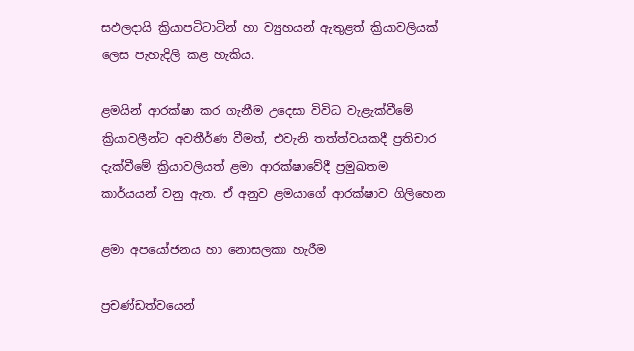සඵලදායි ක්‍රියාපටිටාටින් හා ව්‍යුහයන් ඇතුළත් ක්‍රියාවලියක් ලෙස පැහැදිලි කළ හැකිය.

ළමයින් ආරක්ෂා කර ගැනීම උදෙසා විවිධ වැළැක්වීමේ ක්‍රියාවලීන්ට අවතීර්ණ වීමත්, එවැනි තත්ත්වයකදී ප්‍රතිචාර දැක්වීමේ ක්‍රියාවලියත් ළමා ආරක්ෂාවේදී ප්‍රමුඛතම කාර්යයන් වනු ඇත. ඒ අනුව ළමයාගේ ආරක්ෂාව ගිලිහෙන

ළමා අපයෝජනය හා නොසලකා හැරීම

ප්‍රචණ්ඩත්වයෙන්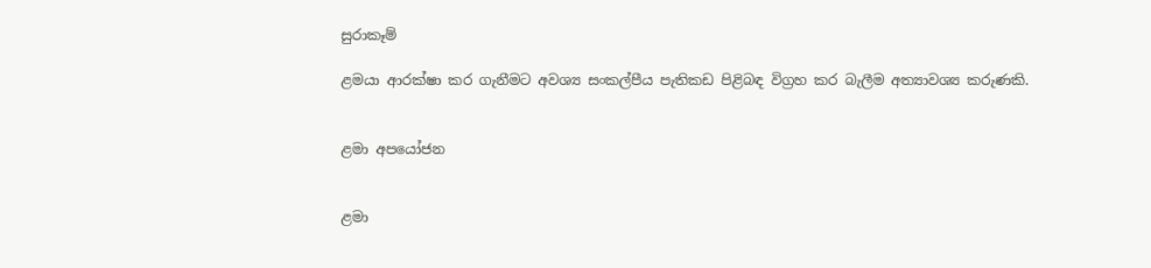සුරාකෑම්

ළමයා ආරක්ෂා කර ගැනීමට අවශ්‍ය සංකල්පීය පැතිකඩ පිළිබඳ විග්‍රහ කර බැලීම අත්‍යාවශ්‍ය කරුණකි.


ළමා අපයෝජන


ළමා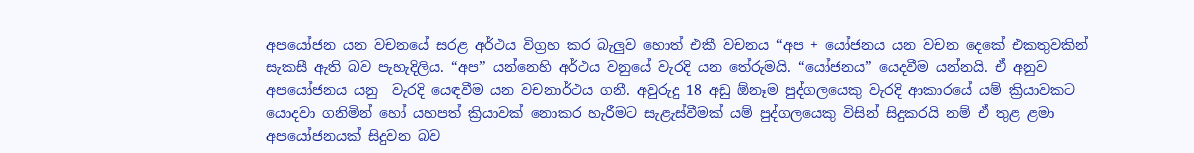අපයෝජන යන වචනයේ සරළ අර්ථය විග්‍රහ කර බැලුව හොත් එකී වචනය “අප + යෝජනය යන වචන දෙකේ එකතුවකින් සැකසී ඇති බව පැහැදිලිය. “අප” යන්නෙහි අර්ථය වනුයේ වැරදි යන තේරුමයි. “යෝජනය” යෙදවීම යන්නයි. ඒ අනුව අපයෝජනය යනු  වැරදි යෙඳවීම යන වචනාර්ථය ගනී. අවුරුදු 18 අඩු ඕනෑම පුද්ගලයෙකු වැරදි ආකාරයේ යම් ක්‍රියාවකට යොදවා ගනිමින් හෝ යහපත් ක්‍රියාවක් නොකර හැරීමට සැළැස්වීමක් යම් පුද්ගලයෙකු විසින් සිදුකරයි නම් ඒ තුළ ළමා අපයෝජනයක් සිදුවන බව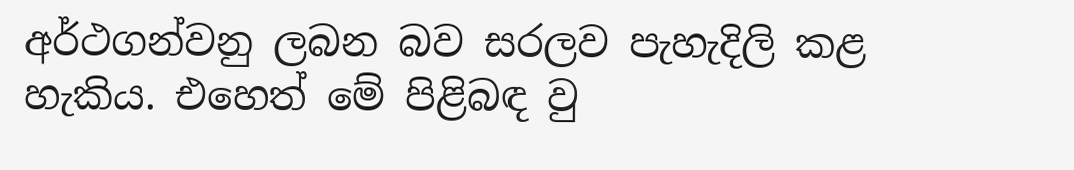අර්ථගන්වනු ලබන බව සරලව පැහැදිලි කළ හැකිය. එහෙත් මේ පිළිබඳ වු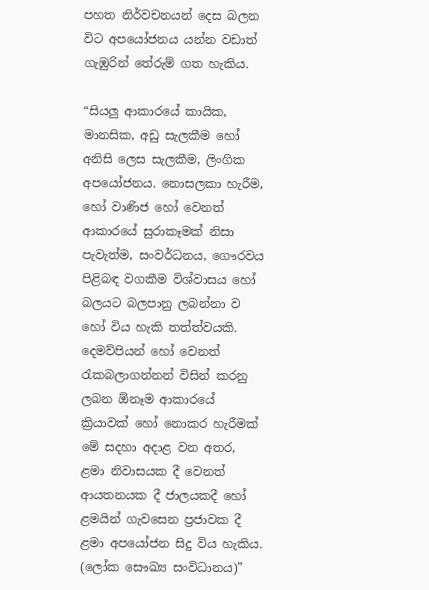පහත නිර්වචනයන් දෙස බලන විට අපයෝජනය යන්න වඩාත් ගැඹුරින් තේරුම් ගත හැකිය.

“සියලු ආකාරයේ කායික, මානසික, අඩු සැලකීම හෝ අනිසි ලෙස සැලකීම, ලිංගික අපයෝජනය. නොසලකා හැරීම, හෝ වාණිජ හෝ වෙනත් ආකාරයේ සුරාකෑමක් නිසා පැවැත්ම, සංවර්ධනය, ගෞරවය පිළිබඳ වගකීම විශ්වාසය හෝ බලයට බලපානු ලබන්නා ව හෝ විය හැකි තත්ත්වයකි. දෙමව්පියන් හෝ වෙනත් රැකබලාගන්නන් විසින් කරනු ලබන ඕනෑම ආකාරයේ ක්‍රියාවක් හෝ නොකර හැරීමක් මේ සදහා අදාළ වන අතර, ළමා නිවාසයක දී වෙනත් ආයතනයක දී ජාලයකදී හෝ ළමයින් ගැවසෙන ප්‍රජාවක දී ළමා අපයෝජන සිදු විය හැකිය. (ලෝක සෞඛ්‍ය සංවිධානය)”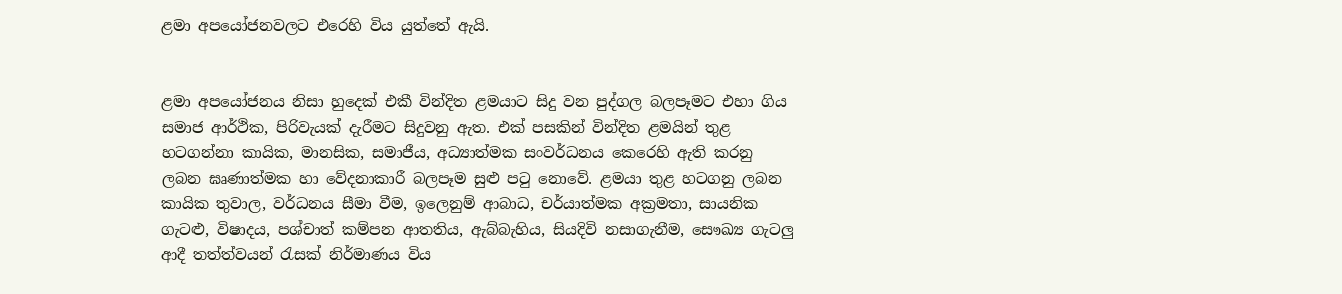ළමා අපයෝජනවලට එරෙහි විය යුත්තේ ඇයි.


ළමා අපයෝජනය නිසා හුදෙක් එකී වින්දිත ළමයාට සිදු වන පුද්ගල බලපෑමට එහා ගිය සමාජ ආර්ථික, පිරිවැයක් දැරීමට සිදුවනු ඇත. එක් පසකින් වින්දිත ළමයින් තුළ හටගන්නා කායික, මානසික, සමාජීය, අධ්‍යාත්මක සංවර්ධනය කෙරෙහි ඇති කරනු ලබන ඝෘණාත්මක හා වේදනාකාරී බලපෑම සුළු පටු නොවේ. ළමයා තුළ හටගනු ලබන කායික තුවාල, වර්ධනය සීමා වීම, ඉලෙනුම් ආබාධ, චර්යාත්මක අක්‍රමතා, සායනික ගැටළු, විෂාදය, පශ්චාත් කම්පන ආතතිය, ඇබ්බැහිය, සියදිවි නසාගැනීම, සෞඛ්‍ය ගැටලු ආදී තත්ත්වයන් රැසක් නිර්මාණය විය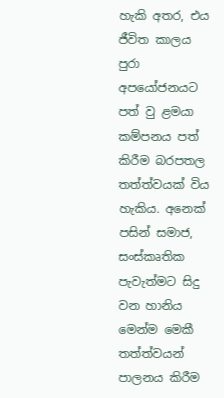හැකි අතර, එය ජීවිත කාලය පුරා අපයෝජනයට පත් වු ළමයා කම්පනය පත් කිරීම බරපතල තත්ත්වයක් විය හැකිය. අනෙක් පසින් සමාජ, සංස්කෘතික පැවැත්මට සිදු වන හානිය මෙන්ම මෙකී තත්ත්වයන් පාලනය කිරීම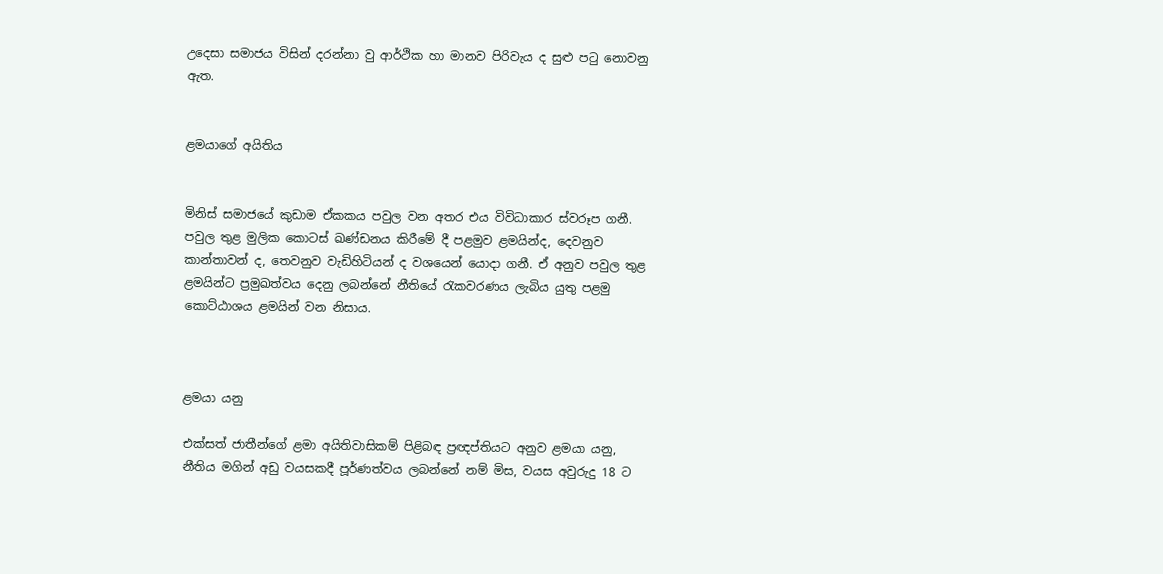උදෙසා සමාජය විසින් දරන්නා වු ආර්ථික හා මානව පිරිවැය ද සුළු පටු නොවනු ඇත.


ළමයාගේ අයිතිය


මිනිස් සමාජයේ කුඩාම ඒකකය පවුල වන අතර එය විවිධාකාර ස්වරූප ගනී. පවුල තුළ මුලික කොටස් ඛණ්ඩනය කිරීමේ දී පළමුව ළමයින්ද, දෙවනුව කාන්තාවන් ද, තෙවනුව වැඩිහිටියන් ද වශයෙන් යොදා ගනී. ඒ අනුව පවුල තුළ ළමයින්ට ප්‍රමුඛත්වය දෙනු ලබන්නේ නීතියේ රැකවරණය ලැබිය යුතු පළමු කොට්ඨාශය ළමයින් වන නිසාය.



ළමයා යනු

එක්සත් ජාතීන්ගේ ළමා අයිතිවාසිකම් පිළිබඳ ප්‍රඥප්තියට අනුව ළමයා යනු, නීතිය මගින් අඩු වයසකදී පූර්ණත්වය ලබන්නේ නම් මිස, වයස අවුරුදු 18 ට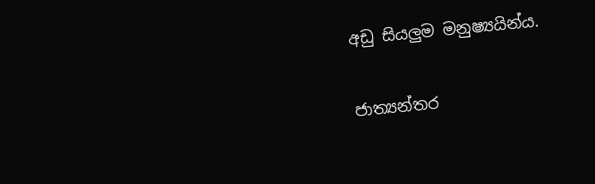අඩු සියලුම මනුෂ්‍යයින්ය.

ජාත්‍යන්තර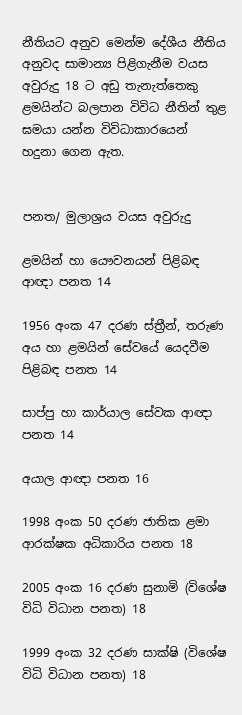නීතියට අනුව මෙන්ම දේශීය නීතිය අනුවද සාමාන්‍ය පිළිගැනීම වයස අවුරුදු 18 ට අඩු තැනැත්තෙකු ළමයින්ට බලපාන විවිධ නීතින් තුළ ඝමයා යන්න විවිධාකාරයෙන් හදුනා ගෙන ඇත.


පනත/ මුලාශ්‍රය වයස අවුරුදු

ළමයින් හා යෞවනයන් පිළිබඳ ආඥා පනත 14

1956 අංක 47 දරණ ස්ත්‍රීන්, තරුණ අය හා ළමයින් සේවයේ යෙදවීම පිළිබඳ පනත 14

සාප්පු හා කාර්යාල සේවක ආඥා පනත 14

අයාල ආඥා පනත 16

1998 අංක 50 දරණ ජාතික ළමා ආරක්ෂක අධිකාරිය පනත 18

2005 අංක 16 දරණ සුනාමි (විශේෂ විධි විධාන පනත) 18

1999 අංක 32 දරණ සාක්ෂි (විශේෂ විධි විධාන පනත) 18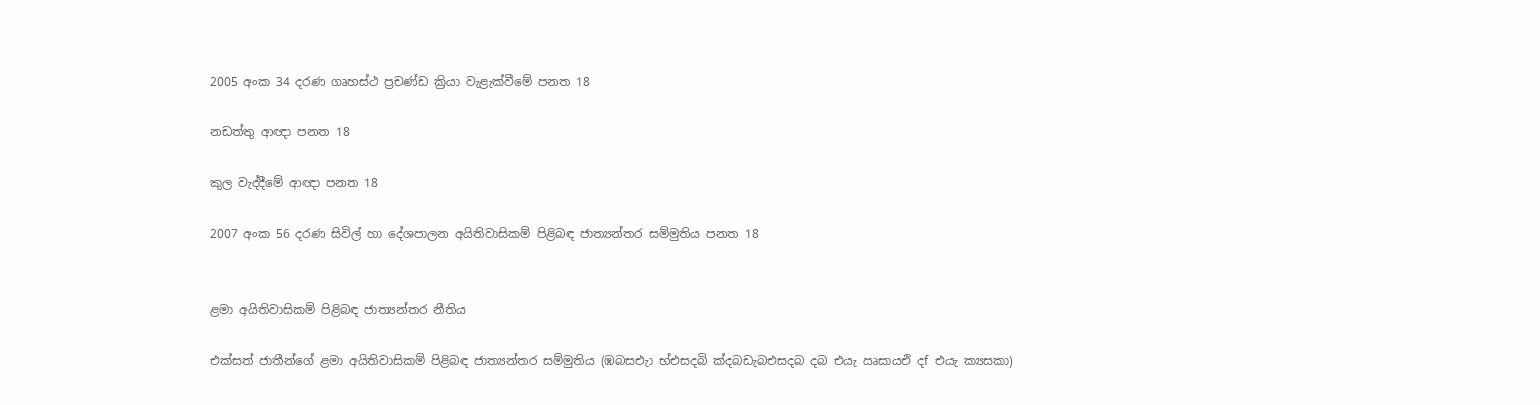2005 අංක 34 දරණ ගෘහස්ථ ප්‍රචණ්ඩ ක්‍රියා වැළැක්වීමේ පනත 18

නඩත්තු ආඥා පනත 18

කුල වැද්දීමේ ආඥා පනත 18

2007 අංක 56 දරණ සිවිල් හා දේශපාලන අයිතිවාසිකම් පිළිබඳ ජාත්‍යන්තර සම්මුතිය පනත 18


ළමා අයිතිවාසිකම් පිළිබඳ ජාත්‍යන්තර නීතිය

එක්සත් ජාතීන්ගේ ළමා අයිතිවාසිකම් පිළිබඳ ජාත්‍යන්තර සම්මුතිය (ඹබසඑැා භ්එසදබි ක්‍දබඩැබඑසදබ දබ එයැ ඍසායඑි දf එයැ ක්‍යසකා)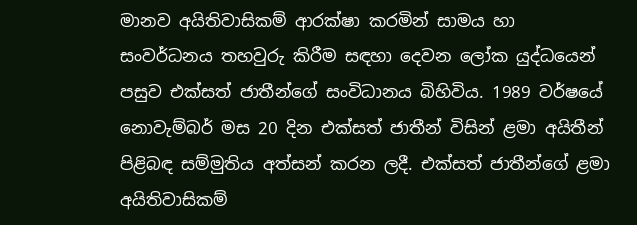මානව අයිතිවාසිකම් ආරක්ෂා කරමින් සාමය හා සංවර්ධනය තහවුරු කිරීම සඳහා දෙවන ලෝක යුද්ධයෙන් පසුව එක්සත් ජාතීන්ගේ සංවිධානය බිහිවිය. 1989 වර්ෂයේ නොවැම්බර් මස 20 දින එක්සත් ජාතීන් විසින් ළමා අයිතීන් පිළිබඳ සම්මුතිය අත්සන් කරන ලදී. එක්සත් ජාතීන්ගේ ළමා අයිතිවාසිකම්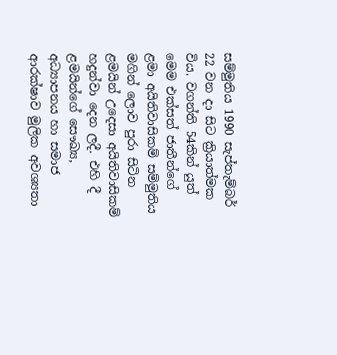සම්මුතිය 1990 සැප්තැම්බර් 22 වන දා සිට ක්‍රියාත්මක විය. වගන්ති 54කින් යුත් මෙම එක්සත් ජාතීන්ගේ ළමා අයිතිවාසිකම් සම්මුතිය මගින් ලොව පුරා සිටින ළමයින් උදෙසා අයිතිවාසිකම් හදුන්වා දෙන ලදී. එහි දී ළමයින්ගේ සෞඛ්‍ය, අධ්‍යාපනය හා සමාජ ආරක්ෂාව මුලික අවශ්‍යතා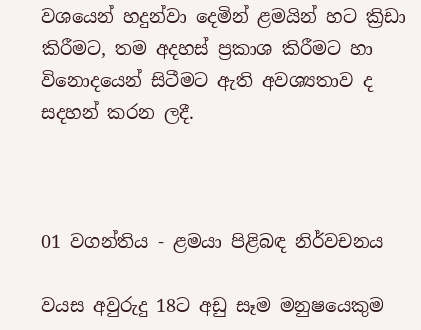වශයෙන් හදුන්වා දෙමින් ළමයින් හට ක්‍රිඩා කිරීමට, තම අදහස් ප්‍රකාශ කිරීමට හා විනොදයෙන් සිටීමට ඇති අවශ්‍යතාව ද සදහන් කරන ලදී.



01 වගන්තිය - ළමයා පිළිබඳ නිර්වචනය

වයස අවුරුදු 18ට අඩු සෑම මනුෂයෙකුම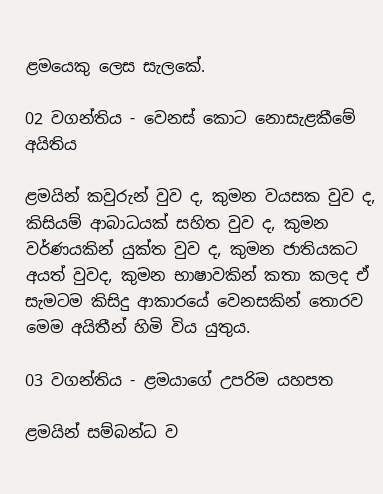ළමයෙකු ලෙස සැලකේ.

02 වගන්තිය - වෙනස් කොට නොසැළකීමේ අයිතිය

ළමයින් කවුරුන් වුව ද, කුමන වයසක වුව ද, කිසියම් ආබාධයක් සහිත වුව ද, කුමන වර්ණයකින් යුක්ත වුව ද, කුමන ජාතියකට අයත් වුවද, කුමන භාෂාවකින් කතා කලද ඒ සැමටම කිසිදු ආකාරයේ වෙනසකින් තොරව මෙම අයිතීන් හිමි විය යුතුය.

03 වගන්තිය - ළමයාගේ උපරිම යහපත

ළමයින් සම්බන්ධ ව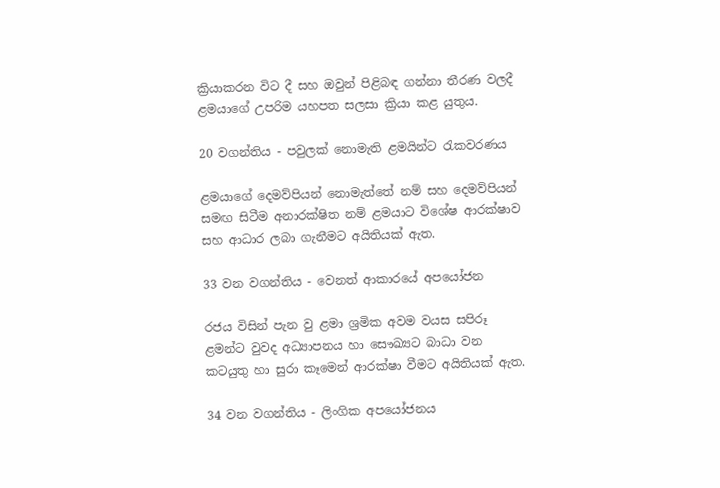ක්‍රියාකරන විට දී සහ ඔවුන් පිළිබඳ ගන්නා තීරණ වලදී ළමයාගේ උපරිම යහපත සලසා ක්‍රියා කළ යුතුය.

20 වගන්තිය - පවුලක් නොමැති ළමයින්ට රැකවරණය

ළමයාගේ දෙමව්පියන් නොමැත්තේ නම් සහ දෙමව්පියන් සමඟ සිටීම අනාරක්ෂිත නම් ළමයාට විශේෂ ආරක්ෂාව සහ ආධාර ලබා ගැනීමට අයිතියක් ඇත.

33 වන වගන්තිය - වෙනත් ආකාරයේ අපයෝජන

රජය විසින් පැන වු ළමා ශ්‍රමික අවම වයස සපිරූ ළමන්ට වුවද අධ්‍යාපනය හා සෞඛ්‍යට බාධා වන කටයුතු හා සුරා කෑමෙන් ආරක්ෂා වීමට අයිතියක් ඇත.

34 වන වගන්තිය - ලිංගික අපයෝජනය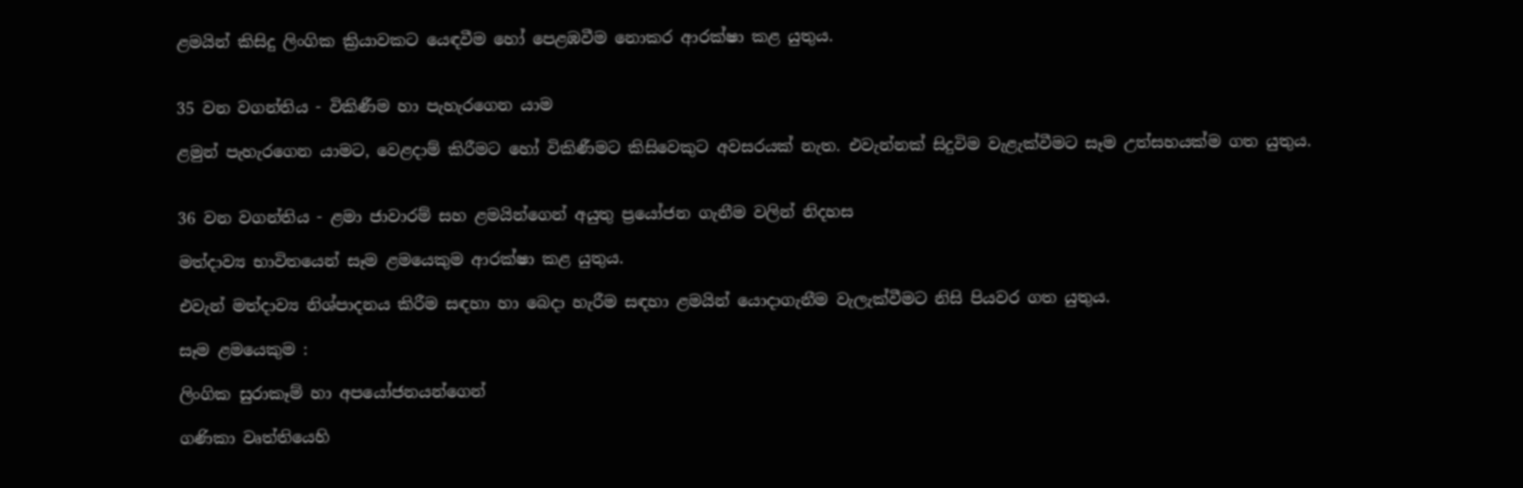ළමයින් කිසිදු ලිංගික ක්‍රියාවකට යෙඳවීම හෝ පෙළඹවීම නොකර ආරක්ෂා කළ යුතුය.


35 වන වගන්තිය - විකිණීම හා පැහැරගෙන යාම

ළමුන් පැහැරගෙන යාමට, වෙළදාම් කිරීමට හෝ විකිණීමට කිසිවෙකුට අවසරයක් නැත. එවැන්නක් සිදුවිම වැළැක්වීමට සෑම උත්සහයක්ම ගත යුතුය.


36 වන වගන්තිය - ළමා ජාවාරම් සහ ළමයින්ගෙන් අයුතු ප්‍රයෝජන ගැනීම වලින් නිදහස

මත්දාව්‍ය භාවිතයෙන් සෑම ළමයෙකුම ආරක්ෂා කළ යුතුය.

එවැන් මත්දාව්‍ය නිශ්පාදනය කිරීම සඳහා හා බෙදා හැරීම සඳහා ළමයින් යොදාගැනීම වැලැක්වීමට නිසි පියවර ගත යුතුය.

සෑම ළමයෙකුම :

ලිංගික සුරාකෑම් හා අපයෝජනයන්ගෙන්

ගණිකා වෘත්තියෙහි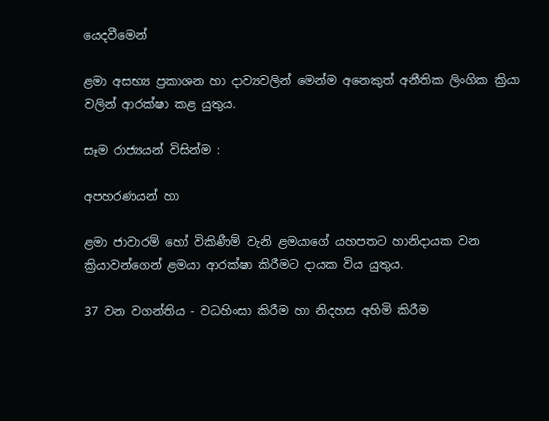යෙදවීමෙන්

ළමා අසභ්‍ය ප්‍රකාශන හා දාව්‍යවලින් මෙන්ම අනෙකුත් අනීතික ලිංගික ක්‍රියා වලින් ආරක්ෂා කළ යුතුය.

සෑම රාජ්‍යයන් විසින්ම :

අපහරණයන් හා

ළමා ජාවාරම් හෝ විකිණීම් වැනි ළමයාගේ යහපතට හානිදායක වන ක්‍රියාවන්ගෙන් ළමයා ආරක්ෂා කිරීමට දායක විය යුතුය.

37 වන වගන්තිය - වධහිංසා කිරීම හා නිදහස අහිමි කිරීම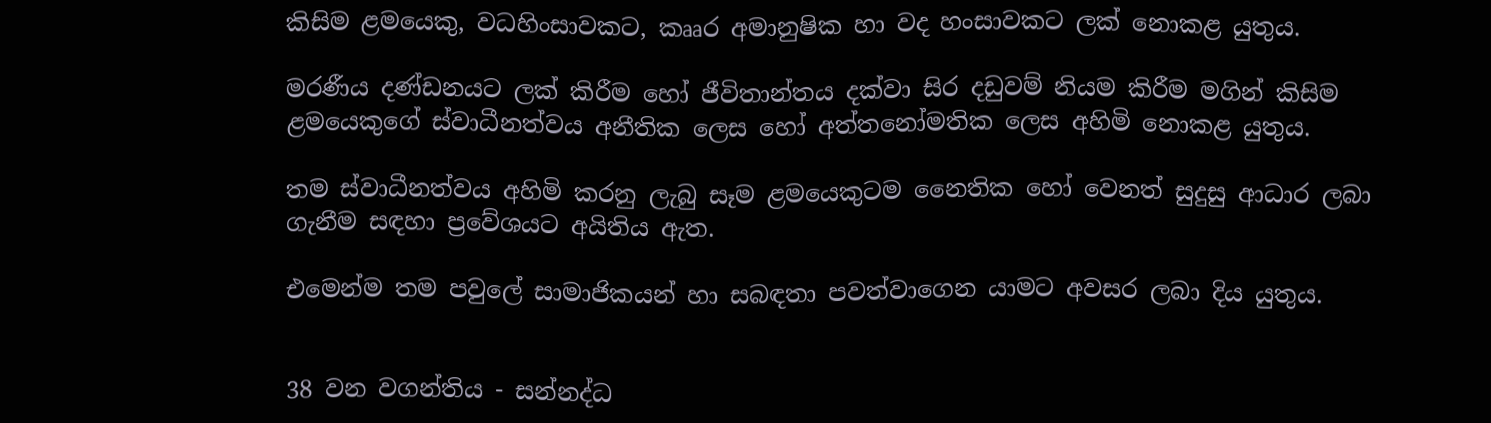කිසිම ළමයෙකු, වධහිංසාවකට, කෲර අමානුෂික හා වද හංසාවකට ලක් නොකළ යුතුය.

මරණීය දණ්ඩනයට ලක් කිරීම හෝ ජීවිතාන්තය දක්වා සිර දඩුවම් නියම කිරීම මගින් කිසිම ළමයෙකුගේ ස්වාධීනත්වය අනීතික ලෙස හෝ අත්තනෝමතික ලෙස අහිමි නොකළ යුතුය.

තම ස්වාධීනත්වය අහිමි කරනු ලැබු සෑම ළමයෙකුටම නෛතික හෝ වෙනත් සුදුසු ආධාර ලබා ගැනීම සඳහා ප්‍රවේශයට අයිතිය ඇත.

එමෙන්ම තම පවුලේ සාමාජිකයන් හා සබඳතා පවත්වාගෙන යාමට අවසර ලබා දිය යුතුය.


38 වන වගන්තිය - සන්නද්ධ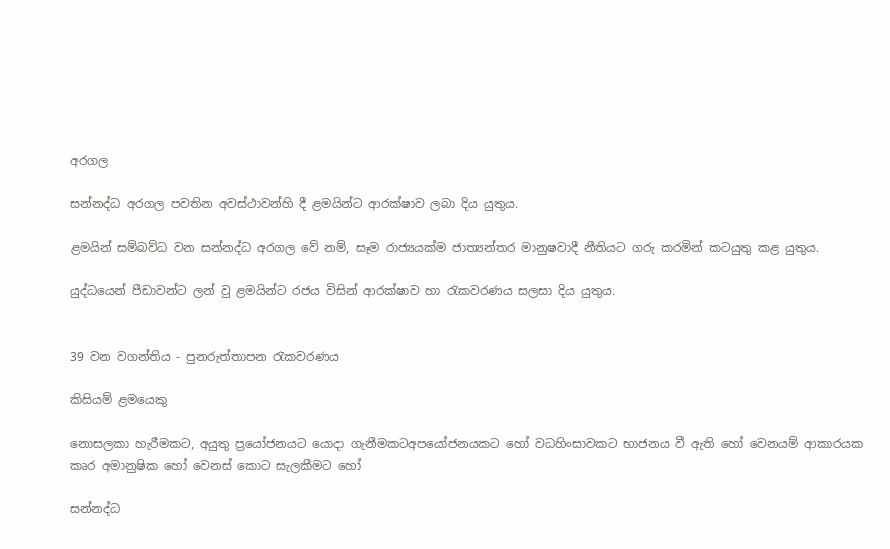අරගල

සන්නද්ධ අරගල පවතින අවස්ථාවන්හි දී ළමයින්ට ආරක්ෂාව ලබා දිය යුතුය.

ළමයින් සම්බව්ධ වන සන්නද්ධ අරගල වේ නම්, සෑම රාජ්‍යයක්ම ජාත්‍යන්තර මානුෂවාදී නීතියට ගරු කරමින් කටයුතු කළ යුතුය.

යුද්ධයෙන් පීඩාවන්ට ලන් වු ළමයින්ට රජය විසින් ආරක්ෂාව හා රැකවරණය සලසා දිය යුතුය.


39 වන වගන්තිය - පුනරුත්තාපන රැකවරණය

කිසියම් ළමයෙකු

නොසලකා හැරීමකට, අයුතු ප්‍රයෝජනයට යොදා ගැනීමකටඅපයෝජනයකට හෝ වධහිංසාවකට භාජනය වී ඇති හෝ වෙනයම් ආකාරයක කෘර අමානුෂික හෝ වෙනස් කොට සැලකීමට හෝ

සන්නද්ධ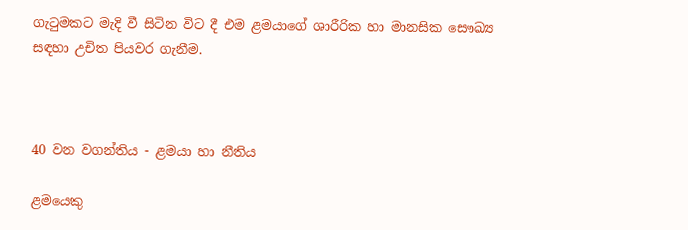ගැටුමකට මැදි වී සිටින විට දී එම ළමයාගේ ශාරීරික හා මානසික සෞඛ්‍ය සඳහා උචිත පියවර ගැනීම.



40 වන වගන්තිය - ළමයා හා නීතිය

ළමයෙකු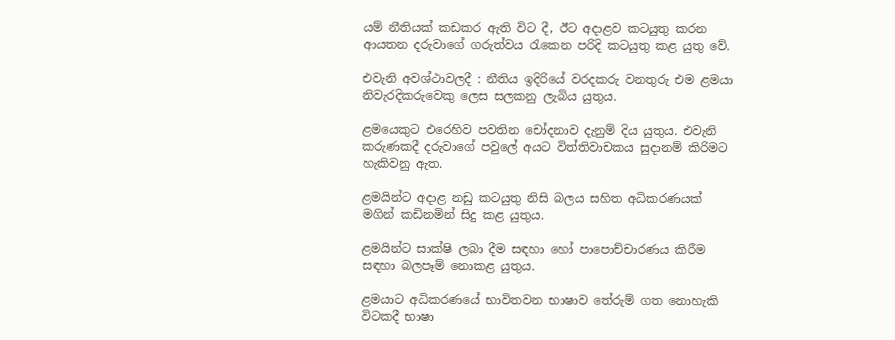යම් නීතියක් කඩකර ඇති විට දී, ඊට අදාළව කටයුතු කරන ආයතන දරුවාගේ ගරුත්වය රැකෙන පරිදි කටයුතු කළ යුතු වේ.

එවැනි අවශ්ථාවලදී : නීතිය ඉදිරියේ වරදකරු වනතුරු එම ළමයා නිවැරදිකරුවෙකු ලෙස සලකනු ලැබිය යුතුය.

ළමයෙකුට එරෙහිව පවතින චෝදනාව දැනුම් දිය යුතුය. එවැනි කරුණකදී දරුවාගේ පවුලේ අයට විත්තිවාචකය සුදානම් කිරිමට හැකිවනු ඇත.

ළමයින්ට අදාළ නඩු කටයුතු නිසි බලය සහිත අධිකරණයක් මගින් කඩිනමින් සිදු කළ යුතුය.

ළමයින්ට සාක්ෂි ලබා දීම සඳහා හෝ පාපොච්චාරණය කිරීම සඳහා බලපෑම් නොකළ යුතුය.

ළමයාට අධිකරණයේ භාවිතවන භාෂාව තේරුම් ගත නොහැකි විටකදී භාෂා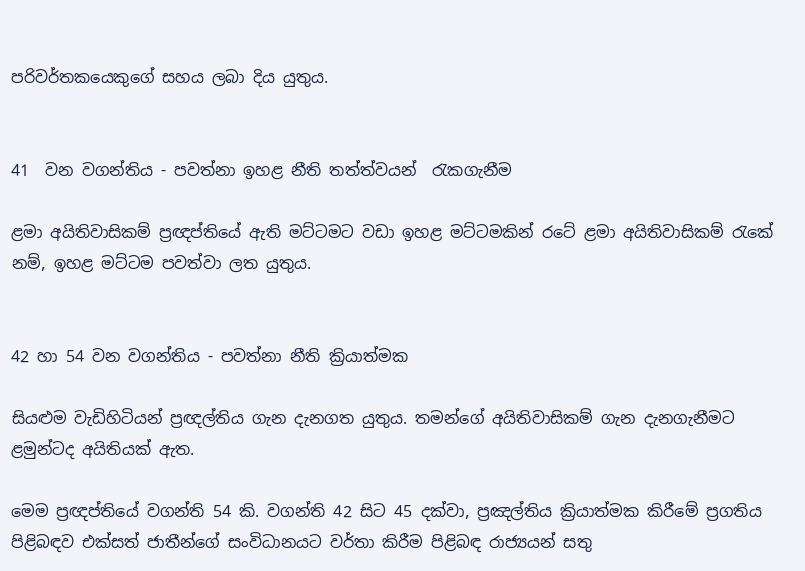පරිවර්තකයෙකුගේ සහය ලබා දිය යුතුය.


41  වන වගන්තිය - පවත්නා ඉහළ නීති තත්ත්වයන්  රැකගැනීම

ළමා අයිතිවාසිකම් ප්‍රඥප්තියේ ඇති මට්ටමට වඩා ඉහළ මට්ටමකින් රටේ ළමා අයිතිවාසිකම් රැකේ නම්, ඉහළ මට්ටම පවත්වා ලත යුතුය.


42 හා 54 වන වගන්තිය - පවත්නා නීති ක්‍රියාත්මක

සියළුම වැඩිහිටියන් ප්‍රඥල්තිය ගැන දැනගත යුතුය. තමන්ගේ අයිතිවාසිකම් ගැන දැනගැනීමට ළමුන්ටද අයිතියක් ඇත.

මෙම ප්‍රඥප්තියේ වගන්ති 54 කි. වගන්ති 42 සිට 45 දක්වා, ප්‍රඤල්තිය ක්‍රියාත්මක කිරීමේ ප්‍රගතිය පිළිබඳව එක්සත් ජාතීන්ගේ සංවිධානයට වර්තා කිරීම පිළිබඳ රාජ්‍යයන් සතු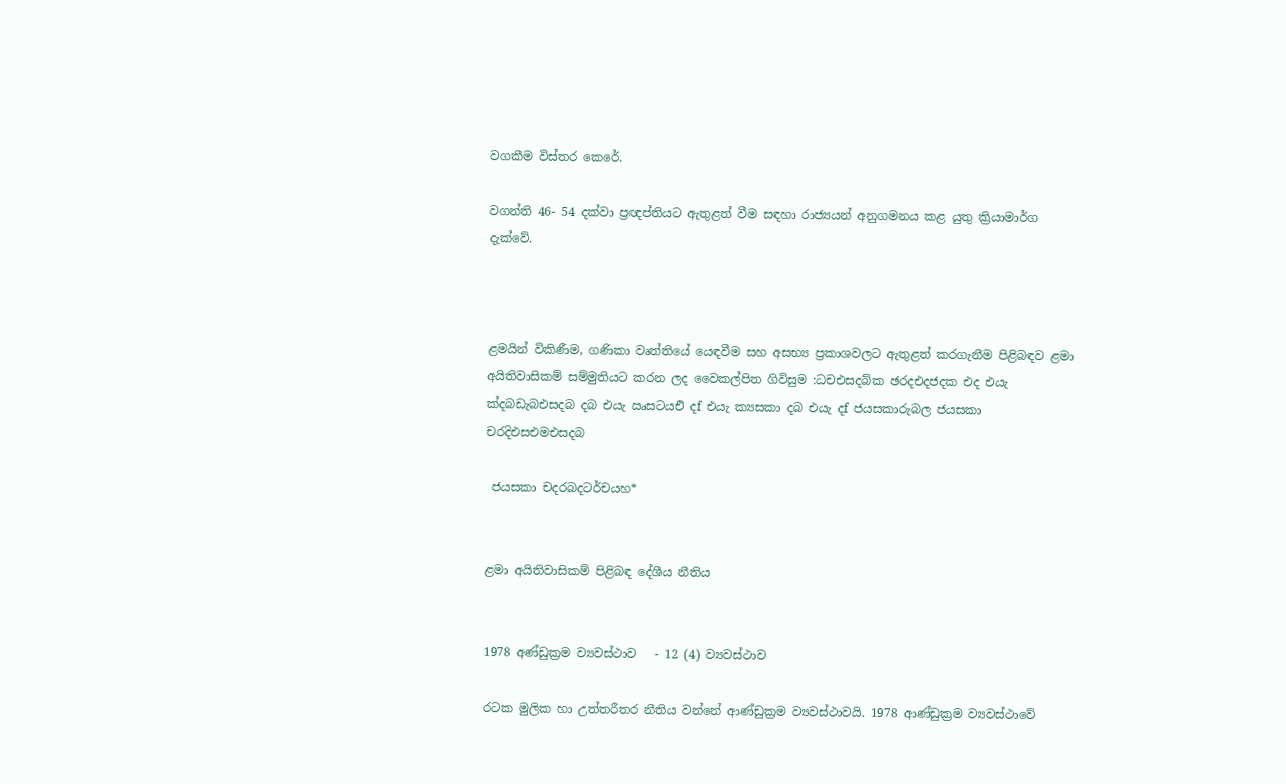වගකීම විස්තර කෙරේ.

වගන්ති 46- 54 දක්වා ප්‍රඥප්තියට ඇතුළත් වීම සඳහා රාජ්‍යයන් අනුගමනය කළ යුතු ක්‍රියාමාර්ග දැක්වේ.



ළමයින් විකිණීම, ගණිකා වෘත්තියේ යෙඳවීම සහ අසභ්‍ය ප්‍රකාශවලට ඇතුළත් කරගැනීම පිළිබඳව ළමා අයිතිවාසිකම් සම්මුතියට කරන ලද වෛකල්පිත ගිවිසුම :ධචඑසදබ්ක ඡරදඑදජදක එද එයැ ක්‍දබඩැබඑසදබ දබ එයැ ඍසටයඑි දf එයැ ක්‍යසකා දබ එයැ දf ජයසකාරුබල ජයසකා චරදිඑසඑමඑසදබ

 ජයසකා චදරබදටර්චයහ*


ළමා අයිතිවාසිකම් පිළිබඳ දේශීය නීතිය


1978 අණ්ඩුක්‍රම ව්‍යවස්ථාව   - 12 (4) ව්‍යවස්ථාව

රටක මුලික හා උත්තරීතර නීතිය වන්නේ ආණ්ඩුක්‍රම ව්‍යවස්ථාවයි. 1978 ආණ්ඩුක්‍රම ව්‍යවස්ථාවේ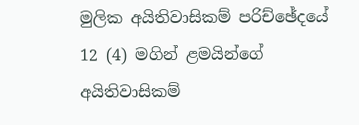මුලික අයිතිවාසිකම් පරිච්ඡේදයේ 12 (4) මගින් ළමයින්ගේ අයිතිවාසිකම්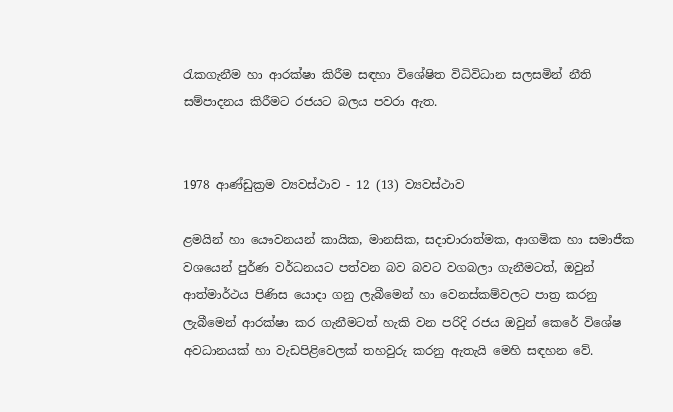රැකගැනීම හා ආරක්ෂා කිරීම සඳහා විශේෂිත විධිවිධාන සලසමින් නීති සම්පාදනය කිරීමට රජයට බලය පවරා ඇත.


1978 ආණ්ඩුක්‍රම ව්‍යවස්ථාව - 12 (13) ව්‍යවස්ථාව

ළමයින් හා යෞවනයන් කායික, මානසික, සදාචාරාත්මක, ආගමික හා සමාජීක වශයෙන් පුර්ණ වර්ධනයට පත්වන බව බවට වගබලා ගැනීමටත්, ඔවුන් ආත්මාර්ථය පිණිස යොදා ගනු ලැබීමෙන් හා වෙනස්කම්වලට පාත්‍ර කරනු ලැබීමෙන් ආරක්ෂා කර ගැනීමටත් හැකි වන පරිදි රජය ඔවුන් කෙරේ විශේෂ අවධානයක් හා වැඩපිළිවෙලක් තහවුරු කරනු ඇතැයි මෙහි සඳහන වේ.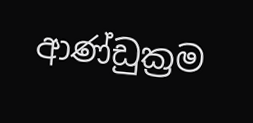ආණ්ඩුක්‍රම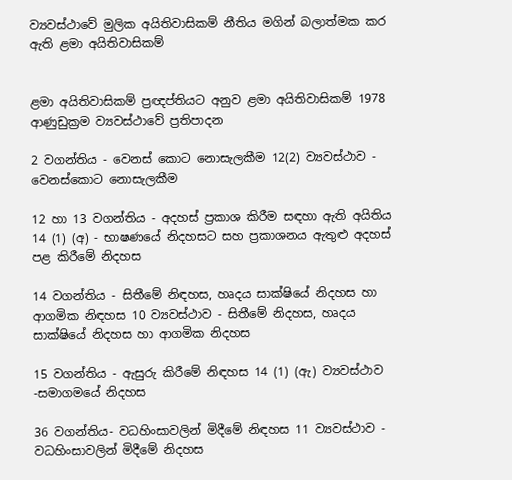ව්‍යවස්ථාවේ මුලික අයිතිවාසිකම් නීතිය මගින් බලාත්මක කර ඇති ළමා අයිතිවාසිකම්


ළමා අයිතිවාසිකම් ප්‍රඥප්තියට අනුව ළමා අයිතිවාසිකම් 1978 ආණුඩුක්‍රම ව්‍යවස්ථාවේ ප්‍රතිපාදන

2 වගන්තිය - වෙනස් කොට නොසැලකීම 12(2) ව්‍යවස්ථාව - වෙනස්කොට නොසැලකීම

12 හා 13 වගන්තිය - අදහස් ප්‍රකාශ කිරීම සඳහා ඇති අයිතිය 14 (1) (අ) - භාෂණයේ නිදහසට සහ ප්‍රකාශනය ඇතුළු අදහස් පළ කිරීමේ නිදහස

14 වගන්තිය - සිතීමේ නිඳහස, හෘදය සාක්ෂියේ නිදහස හා ආගමික නිඳහස 10 ව්‍යවස්ථාව - සිතීමේ නිදහස, හෘදය සාක්ෂියේ නිදහස හා ආගමික නිදහස

15 වගන්තිය - ඇසුරු කිරීමේ නිඳහස 14 (1) (ඇ) ව්‍යවස්ථාව -සමාගමයේ නිදහස

36 වගන්තිය- වධහිංසාවලින් මිදීමේ නිඳහස 11 ව්‍යවස්ථාව - වධහිංසාවලින් මිදීමේ නිදහස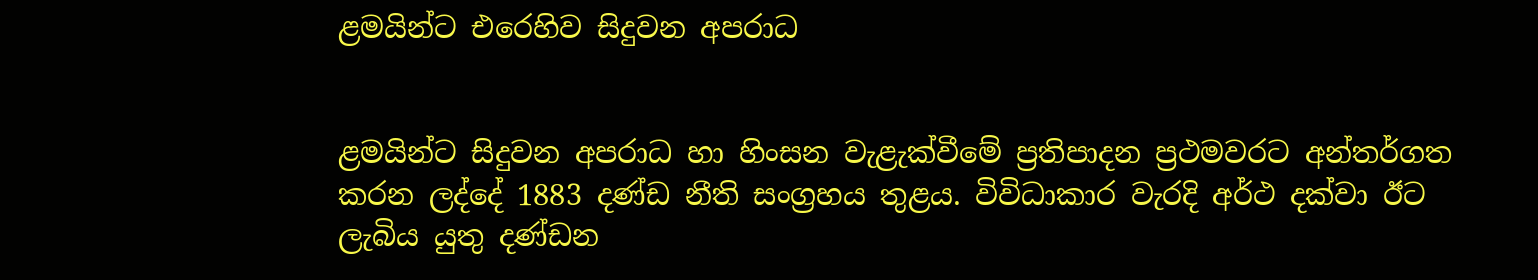ළමයින්ට එරෙහිව සිදුවන අපරාධ


ළමයින්ට සිදුවන අපරාධ හා හිංසන වැළැක්වීමේ ප්‍රතිපාදන ප්‍රථමවරට අන්තර්ගත කරන ලද්දේ 1883 දණ්ඩ නීති සංග්‍රහය තුළය. විවිධාකාර වැරදි අර්ථ දක්වා ඊට ලැබිය යුතු දණ්ඩන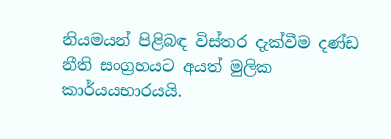නියමයන් පිළිබඳ විස්තර දැක්වීම දණ්ඩ නීති සංග්‍රහයට අයත් මුලික කාර්යයභාරයයි.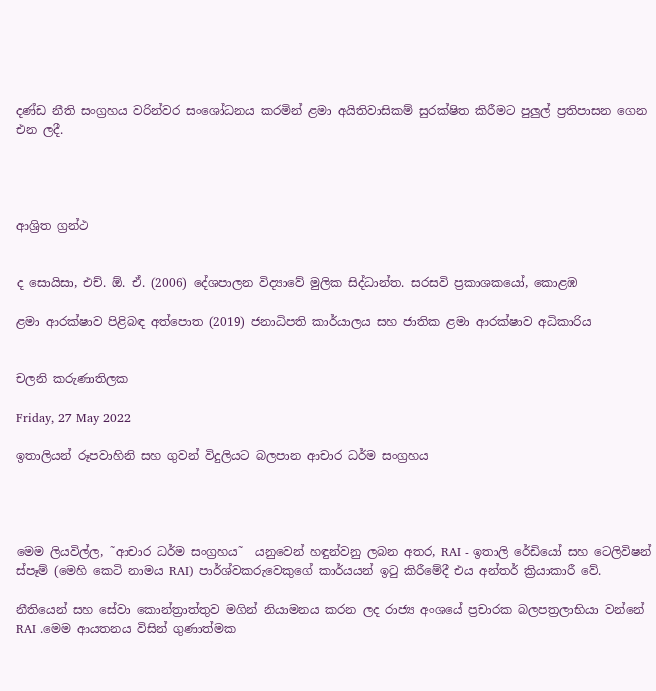දණ්ඩ නීති සංග්‍රහය වරින්වර සංශෝධනය කරමින් ළමා අයිතිවාසිකම් සුරක්ෂිත කිරීමට පුලුල් ප්‍රතිපාසන ගෙන එන ලදී.




ආශ්‍රිත ග්‍රන්ථ


ද සොයිසා, එච්. ඕ. ඒ. (2006) දේශපාලන විද්‍යාවේ මුලික සිද්ධාන්ත. සරසවි ප්‍රකාශකයෝ, කොළඹ

ළමා ආරක්ෂාව පිළිබඳ අත්පොත (2019) ජනාධිපති කාර්යාලය සහ ජාතික ළමා ආරක්ෂාව අධිකාරිය


චලනි කරුණාතිලක

Friday, 27 May 2022

ඉතාලියන් රූපවාහිනි සහ ගුවන් විදුලියට බලපාන ආචාර ධර්ම සංග්‍රහය




මෙම ලියවිල්ල, ˜ආචාර ධර්ම සංග්‍රහය˜  යනුවෙන් හඳුන්වනු ලබන අතර, RAI - ඉතාලි රේඩියෝ සහ ටෙලිවිෂන් ස්පෑම් (මෙහි කෙටි නාමය RAI) පාර්ශ්වකරුවෙකුගේ කාර්යයන් ඉටු කිරීමේදී එය අන්තර් ක්‍රියාකාරී වේ.

නීතියෙන් සහ සේවා කොන්ත්‍රාත්තුව මගින් නියාමනය කරන ලද රාජ්‍ය අංශයේ ප්‍රචාරක බලපත්‍රලාභියා වන්නේ RAI .මෙම ආයතනය විසින් ගුණාත්මක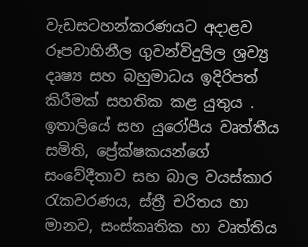වැඩසටහන්කරණයට අදාළව රූපවාහිනීල ගුවන්විදුලිල ශ්‍රව්‍ය්‍ර දෘෂ්‍ය සහ බහුමාධය ඉදිරිපත් කිරීමක් සහතික කළ යුතුය . ඉතාලියේ සහ යුරෝපීය වෘත්තීය සමිති, ප්‍රේක්ෂකයන්ගේ සංවේදීතාව සහ බාල වයස්කාර රැකවරණය, ස්ත්‍රී චරිතය හා මානව, සංස්කෘතික හා වෘත්තිය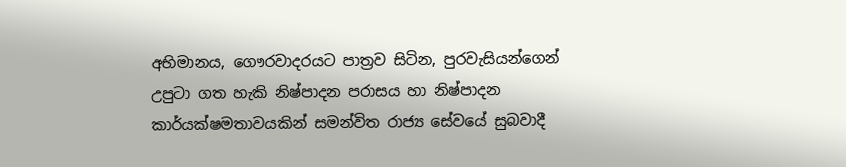අභිමානය, ගෞරවාදරයට පාත්‍රව සිටින, පුරවැසියන්ගෙන් උපුටා ගත හැකි නිෂ්පාදන පරාසය හා නිෂ්පාදන කාර්යක්ෂමතාවයකින් සමන්විත රාජ්‍ය සේවයේ සුබවාදී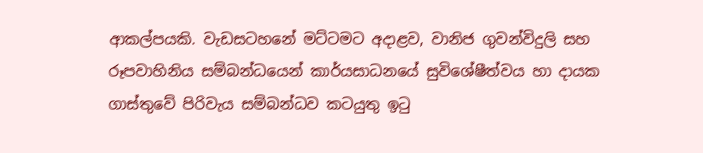ආකල්පයකි. වැඩසටහනේ මට්ටමට අදාළව, වානිජ ගුවන්විදුලි සහ රූපවාහිනිය සම්බන්ධයෙන් කාර්යසාධනයේ සුවිශේෂීත්වය හා දායක ගාස්තුවේ පිරිවැය සම්බන්ධව කටයුතු ඉටු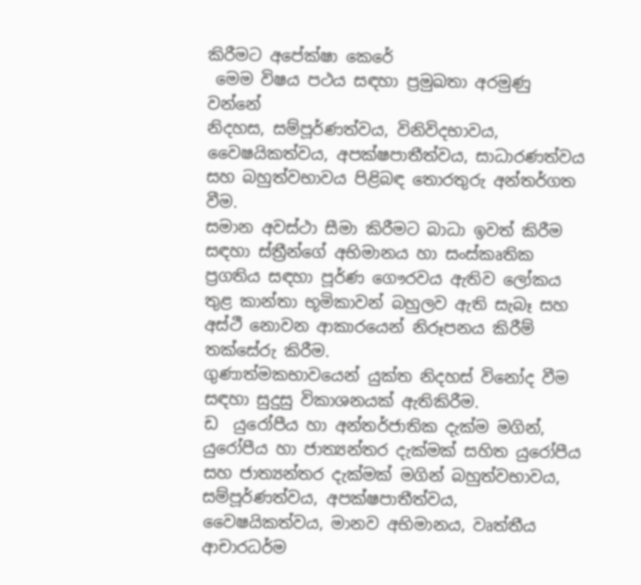කිරීමට අපේක්ෂා කෙරේ
 මෙම විෂය පථය සඳහා ප්‍රමුඛතා අරමුණු වන්නේ
නිදහස, සම්පූර්ණත්වය, විනිවිදභාවය, වෛෂයිකත්වය, අපක්ෂපාතීත්වය, සාධාරණත්වය සහ බහුත්වභාවය පිළිබඳ තොරතුරු අන්තර්ගත වීම.
සමාන අවස්ථා සීමා කිරීමට බාධා ඉවත් කිරීම සඳහා ස්ත්‍රීන්ගේ අභිමානය හා සංස්කෘතික ප්‍රගතිය සඳහා පූර්ණ ගෞරවය ඇතිව ලෝකය තුළ කාන්තා භූමිකාවන් බහුලව ඇති සැබෑ සහ අස්ථී නොවන ආකාරයෙන් නිරූපනය කිරීම් තක්සේරු කිරීම.
ගුණාත්මකභාවයෙන් යුක්ත නිදහස් විනෝද වීම සඳහා සුදුසු විකාශනයක් ඇතිකිරීම.
ඩ  යුරෝපීය හා අන්තර්ජාතික දැක්ම මගින්, යුරෝපීය හා ජාත්‍යන්තර දැක්මක් සහිත යුරෝපීය සහ ජාත්‍යන්තර දැක්මක් මගින් බහුත්වභාවය, සම්පූර්ණත්වය, අපක්ෂපාතීත්වය, වෛෂයිකත්වය, මානව අභිමානය, වෘත්තීය ආචාරධර්ම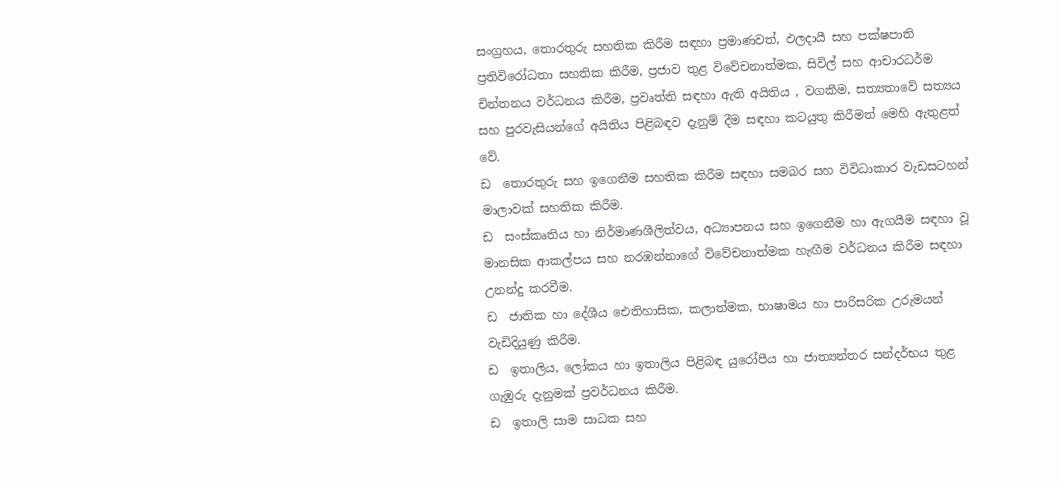සංග්‍රහය, තොරතුරු සහතික කිරීම සඳහා ප්‍රමාණවත්, ඵලදායී සහ පක්ෂපාති ප්‍රතිවිරෝධතා සහතික කිරීම, ප්‍රජාව තුළ විවේචනාත්මක, සිවිල් සහ ආචාරධර්ම චින්තනය වර්ධනය කිරීම, ප්‍රවෘත්ති සඳහා ඇති අයිතිය , වගකීම, සත්‍යතාවේ සත්‍යය සහ පුරවැසියන්ගේ අයිතිය පිළිබඳව දැනුම් දීම සඳහා කටයුතු කිරීමත් මෙහි ඇතුළත් වේ.
ඩ  තොරතුරු සහ ඉගෙනීම සහතික කිරීම සඳහා සමබර සහ විවිධාකාර වැඩසටහන් මාලාවක් සහතික කිරීම.
ඩ  සංස්කෘතිය හා නිර්මාණශීලිත්වය, අධ්‍යාපනය සහ ඉගෙනීම හා ඇගයීම සඳහා වූ මානසික ආකල්පය සහ නරඹන්නාගේ විවේචනාත්මක හැඟීම වර්ධනය කිරීම සඳහා උනන්දු කරවීම.
ඩ  ජාතික හා දේශීය ඓතිහාසික, කලාත්මක, භාෂාමය හා පාරිසරික උරුමයන් වැඩිදියුණු කිරීම.
ඩ  ඉතාලිය, ලෝකය හා ඉතාලිය පිළිබඳ යුරෝපීය හා ජාත්‍යන්තර සන්දර්භය තුළ ගැඹුරු දැනුමක් ප්‍රවර්ධනය කිරීම.
ඩ  ඉතාලි සාම සාධක සහ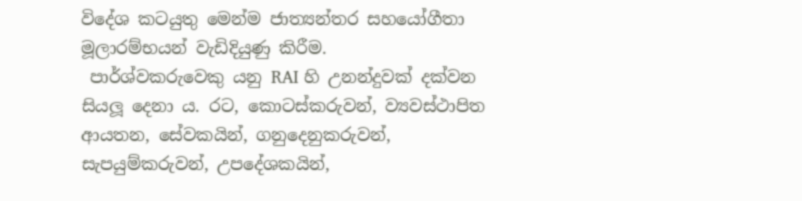විදේශ කටයුතු මෙන්ම ජාත්‍යන්තර සහයෝගීතා මූලාරම්භයන් වැඩිදියුණු කිරීම.
 පාර්ශ්වකරුවෙකු යනු RAI හි උනන්දුවක් දක්වන සියලූ‍ දෙනා ය. රට, කොටස්කරුවන්, ව්‍යවස්ථාපිත ආයතන, සේවකයින්, ගනුදෙනුකරුවන්, සැපයුම්කරුවන්, උපදේශකයින්,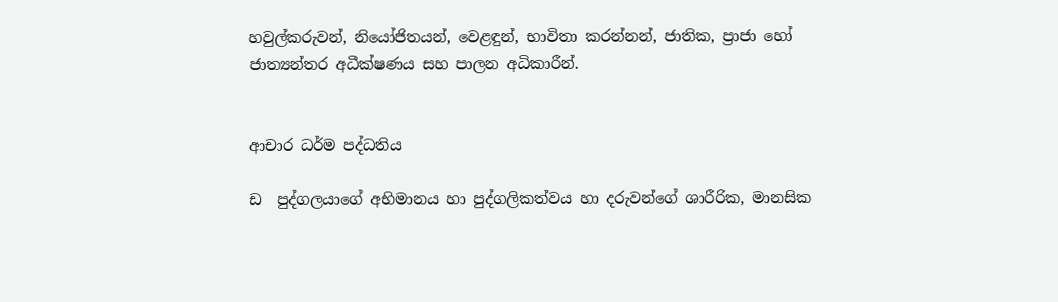හවුල්කරුවන්, නියෝජිතයන්, වෙළඳුන්, භාවිතා කරන්නන්, ජාතික, ප්‍රාජා හෝ ජාත්‍යන්තර අධීක්ෂණය සහ පාලන අධිකාරීන්.


ආචාර ධර්ම පද්ධතිය

ඩ  පුද්ගලයාගේ අභිමානය හා පුද්ගලිකත්වය හා දරුවන්ගේ ශාරීරික, මානසික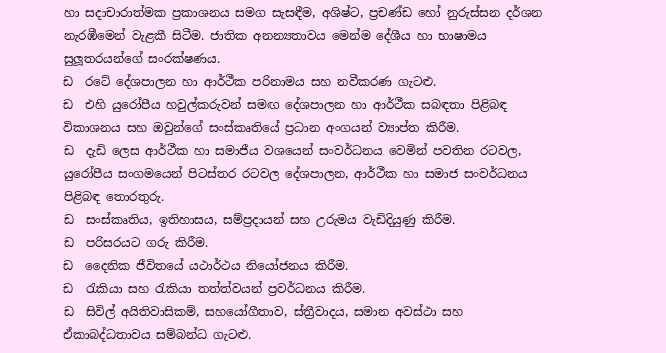හා සදාචාරාත්මක ප්‍රකාශනය සමග සැසඳීම, අශිෂ්ට, ප්‍රචණ්ඩ හෝ නුරුස්සන දර්ශන නැරඹීමෙන් වැළකී සිටීම. ජාතික අනන්‍යතාවය මෙන්ම දේශීය හා භාෂාමය සුලූ‍තරයන්ගේ සංරක්ෂණය.
ඩ  රටේ දේශපාලන හා ආර්ථීක පරිනාමය සහ නවීකරණ ගැටළු.
ඩ  එහි යුරෝපීය හවුල්කරුවන් සමඟ දේශපාලන හා ආර්ථීක සබඳතා පිළිබඳ විකාශනය සහ ඔවුන්ගේ සංස්කෘතියේ ප්‍රධාන අංගයන් ව්‍යාප්ත කිරීම.
ඩ  දැඩි ලෙස ආර්ථීක හා සමාජීය වශයෙන් සංවර්ධනය වෙමින් පවතින රටවල, යුරෝපීය සංගමයෙන් පිටස්තර රටවල දේශපාලන, ආර්ථීක හා සමාජ සංවර්ධනය පිළිබඳ තොරතුරු.
ඩ  සංස්කෘතිය, ඉතිහාසය, සම්ප්‍රදායන් සහ උරුමය වැඩිදියුණු කිරීම.
ඩ  පරිසරයට ගරු කිරීම.
ඩ  දෛනික ජීවිතයේ යථාර්ථය නියෝජනය කිරීම.
ඩ  රැකියා සහ රැකියා තත්ත්වයන් ප්‍රවර්ධනය කිරීම.
ඩ  සිවිල් අයිතිවාසිකම්, සහයෝගීතාව, ස්ත්‍රීවාදය, සමාන අවස්ථා සහ ඒකාබද්ධතාවය සම්බන්ධ ගැටළු.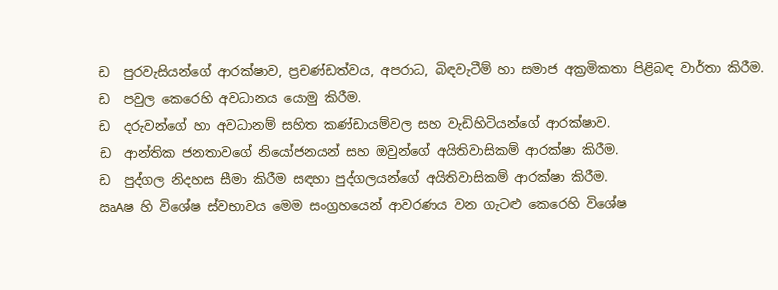ඩ  පුරවැසියන්ගේ ආරක්ෂාව, ප්‍රචණ්ඩත්වය, අපරාධ, බිඳවැටීම් හා සමාජ අක්‍රමිකතා පිළිබඳ වාර්තා කිරීම.
ඩ  පවුල කෙරෙහි අවධානය යොමු කිරීම.
ඩ  දරුවන්ගේ හා අවධානම් සහිත කණ්ඩායම්වල සහ වැඩිහිටියන්ගේ ආරක්ෂාව.
ඩ  ආන්තික ජනතාවගේ නියෝජනයන් සහ ඔවුන්ගේ අයිතිවාසිකම් ආරක්ෂා කිරීම.
ඩ  පුද්ගල නිදහස සීමා කිරීම සඳහා පුද්ගලයන්ගේ අයිතිවාසිකම් ආරක්ෂා කිරීම.
ඍAෂ හි විශේෂ ස්වභාවය මෙම සංග්‍රහයෙන් ආවරණය වන ගැටළු කෙරෙහි විශේෂ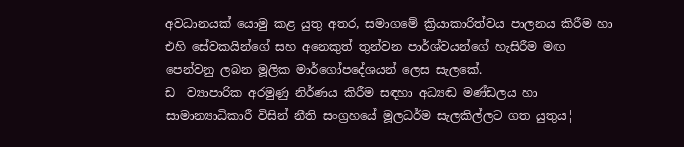අවධානයක් යොමු කළ යුතු අතර, සමාගමේ ක්‍රියාකාරිත්වය පාලනය කිරීම හා එහි සේවකයින්ගේ සහ අනෙකුත් තුන්වන පාර්ශ්වයන්ගේ හැසිරීම මඟ පෙන්වනු ලබන මූලික මාර්ගෝපදේශයන් ලෙස සැලකේ.
ඩ  ව්‍යාපාරික අරමුණු නිර්ණය කිරීම සඳහා අධ්‍යඬ මණ්ඩලය හා සාමාන්‍යාධිකාරී විසින් නීති සංග්‍රහයේ මූලධර්ම සැලකිල්ලට ගත යුතුය¦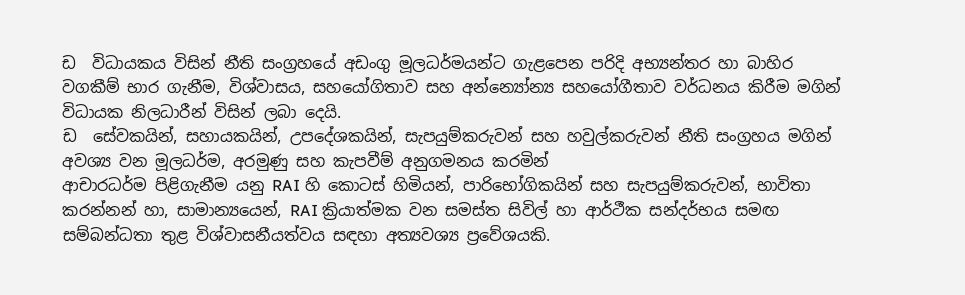ඩ  විධායකය විසින් නීති සංග්‍රහයේ අඩංගු මූලධර්මයන්ට ගැළපෙන පරිදි අභ්‍යන්තර හා බාහිර වගකීම් භාර ගැනීම, විශ්වාසය, සහයෝගිතාව සහ අන්න්‍යෝන්‍ය සහයෝගීතාව වර්ධනය කිරීම මගින් විධායක නිලධාරීන් විසින් ලබා දෙයි.
ඩ  සේවකයින්, සහායකයින්, උපදේශකයින්, සැපයුම්කරුවන් සහ හවුල්කරුවන් නීති සංග්‍රහය මගින් අවශ්‍ය වන මූලධර්ම, අරමුණු සහ කැපවීම් අනුගමනය කරමින්
ආචාරධර්ම පිළිගැනීම යනු RAI හි කොටස් හිමියන්, පාරිභෝගිකයින් සහ සැපයුම්කරුවන්, භාවිතා කරන්නන් හා, සාමාන්‍යයෙන්, RAI ක්‍රියාත්මක වන සමස්ත සිවිල් හා ආර්ථීක සන්දර්භය සමඟ සම්බන්ධතා තුළ විශ්වාසනීයත්වය සඳහා අත්‍යවශ්‍ය ප්‍රවේශයකි.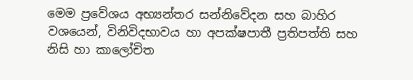මෙම ප්‍රවේශය අභ්‍යන්තර සන්නිවේදන සහ බාහිර වශයෙන්, විනිවිදභාවය හා අපක්ෂපාතී ප්‍රතිපත්ති සහ නිසි හා කාලෝචිත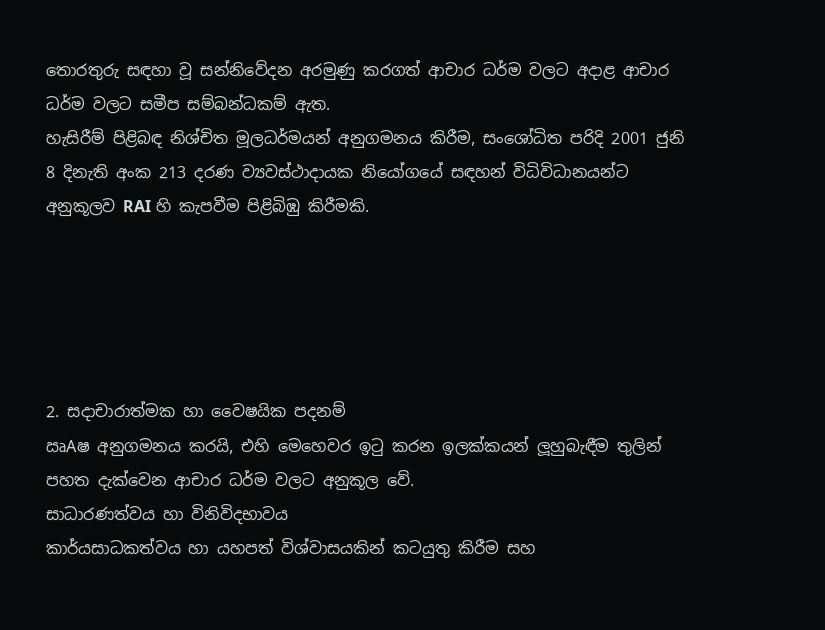තොරතුරු සඳහා වූ සන්නිවේදන අරමුණු කරගත් ආචාර ධර්ම වලට අදාළ ආචාර ධර්ම වලට සමීප සම්බන්ධකම් ඇත.
හැසිරීම් පිළිබඳ නිශ්චිත මූලධර්මයන් අනුගමනය කිරීම, සංශෝධිත පරිදි 2001 ජුනි 8 දිනැති අංක 213 දරණ ව්‍යවස්ථාදායක නියෝගයේ සඳහන් විධිවිධානයන්ට අනුකූලව RAI හි කැපවීම පිළිබිඹු කිරීමකි.





2. සදාචාරාත්මක හා වෛෂයික පදනම්
ඍAෂ අනුගමනය කරයි, එහි මෙහෙවර ඉටු කරන ඉලක්කයන් ලූ‍හුබැඳීම තුලින් පහත දැක්වෙන ආචාර ධර්ම වලට අනුකූල වේ.
සාධාරණත්වය හා විනිවිදභාවය
කාර්යසාධකත්වය හා යහපත් විශ්වාසයකින් කටයුතු කිරීම සහ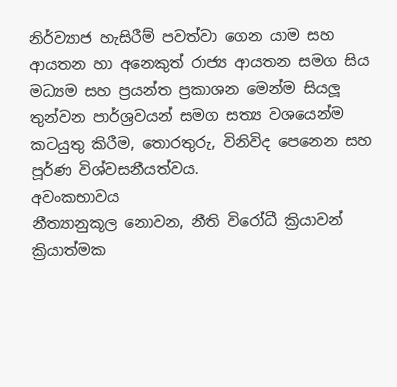නිර්ව්‍යාජ හැසිරීම් පවත්වා ගෙන යාම සහ ආයතන හා අනෙකුත් රාජ්‍ය ආයතන සමග සිය මධ්‍යම සහ ප්‍රයන්ත ප්‍රකාශන මෙන්ම සියලූ‍ තුන්වන පාර්ශ්‍රවයන් සමග සත්‍ය වශයෙන්ම කටයුතු කිරීම, තොරතුරු, විනිවිද පෙනෙන සහ පූර්ණ විශ්වසනීයත්වය.
අවංකභාවය
නීත්‍යානුකූල නොවන, නීති විරෝධී ක්‍රියාවන් ක්‍රියාත්මක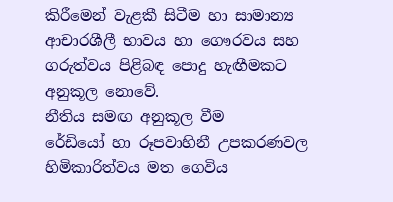කිරීමෙන් වැළකී සිටීම හා සාමාන්‍ය ආචාරශීලී භාවය හා ගෞරවය සහ ගරුත්වය පිළිබඳ පොදු හැඟීමකට අනුකූල නොවේ.
නීතිය සමඟ අනුකූල වීම
රේඩියෝ හා රූපවාහිනී උපකරණවල හිමිකාරිත්වය මත ගෙවිය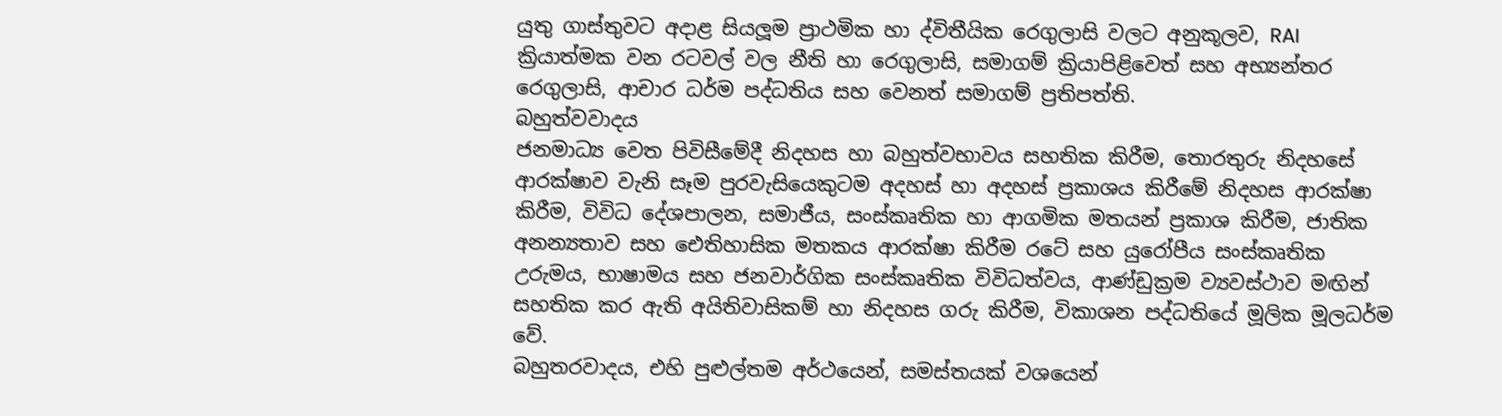යුතු ගාස්තුවට අදාළ සියලූ‍ම ප්‍රාථමික හා ද්විතීයික රෙගුලාසි වලට අනුකූලව, RAI ක්‍රියාත්මක වන රටවල් වල නීති හා රෙගුලාසි, සමාගම් ක්‍රියාපිළිවෙත් සහ අභ්‍යන්තර රෙගුලාසි, ආචාර ධර්ම පද්ධතිය සහ වෙනත් සමාගම් ප්‍රතිපත්ති.
බහුත්වවාදය
ජනමාධ්‍ය වෙත පිවිසීමේදී නිදහස හා බහුත්වභාවය සහතික කිරීම, තොරතුරු නිදහසේ ආරක්ෂාව වැනි සෑම පුරවැසියෙකුටම අදහස් හා අදහස් ප්‍රකාශය කිරීමේ නිදහස ආරක්ෂා කිරීම, විවිධ දේශපාලන, සමාජීය, සංස්කෘතික හා ආගමික මතයන් ප්‍රකාශ කිරීම, ජාතික අනන්‍යතාව සහ ඓතිහාසික මතකය ආරක්ෂා කිරීම රටේ සහ යුරෝපීය සංස්කෘතික උරුමය, භාෂාමය සහ ජනවාර්ගික සංස්කෘතික විවිධත්වය, ආණ්ඩුක්‍රම ව්‍යවස්ථාව මඟින් සහතික කර ඇති අයිතිවාසිකම් හා නිදහස ගරු කිරීම, විකාශන පද්ධතියේ මූලික මූලධර්ම වේ.
බහුතරවාදය, එහි පුළුල්තම අර්ථයෙන්, සමස්තයක් වශයෙන්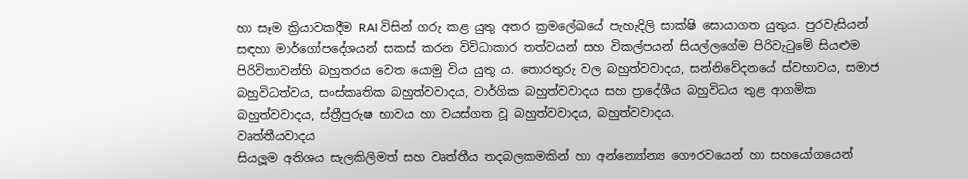හා සෑම ක්‍රියාවකදීම RAI විසින් ගරු කළ යුතු අතර ක්‍රමලේඛයේ පැහැදිලි සාක්ෂි සොයාගත යුතුය. පුරවැසියන් සඳහා මාර්ගෝපදේශයන් සකස් කරන විවිධාකාර තත්වයන් සහ විකල්පයන් සියල්ලගේම පිරිවැටුමේ සියළුම පිරිවිතාවන්හි බහුතරය වෙත යොමු විය යුතු ය. තොරතුරු වල බහුත්වවාදය, සන්නිවේදනයේ ස්වභාවය, සමාජ බහුවිධත්වය, සංස්කෘතික බහුත්වවාදය, වාර්ගික බහුත්වවාදය සහ ප්‍රාදේශීය බහුවිධය තුළ ආගමික බහුත්වවාදය, ස්ත්‍රීපුරුෂ භාවය හා වයස්ගත වූ බහුත්වවාදය, බහුත්වවාදය.
වෘත්තීයවාදය
සියලූ‍ම අතිශය සැලකිලිමත් සහ වෘත්තීය තදබලකමකින් හා අන්න්‍යෝන්‍ය ගෞරවයෙන් හා සහයෝගයෙන්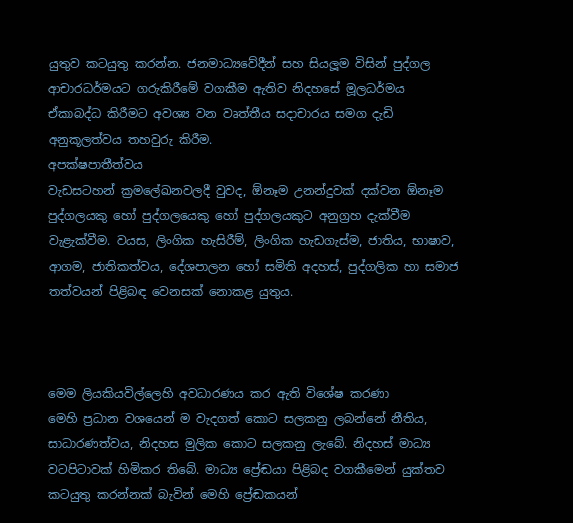යුතුව කටයුතු කරන්න. ජනමාධ්‍යවේදීන් සහ සියලූ‍ම විසින් පුද්ගල ආචාරධර්මයට ගරුකිරීමේ වගකීම ඇතිව නිදහසේ මූලධර්මය ඒකාබද්ධ කිරීමට අවශ්‍ය වන වෘත්තීය සදාචාරය සමග දැඩි අනුකූලත්වය තහවුරු කිරීම.
අපක්ෂපාතීත්වය
වැඩසටහන් ක්‍රමලේඛනවලදී වුවද, ඕනෑම උනන්දුවක් දක්වන ඕනෑම පුද්ගලයකු හෝ පුද්ගලයෙකු හෝ පුද්ගලයකුට අනුග්‍රහ දැක්වීම වැළැක්වීම. වයස, ලිංගික හැසිරීම්, ලිංගික හැඩගැස්ම, ජාතිය, භාෂාව, ආගම, ජාතිකත්වය, දේශපාලන හෝ සමිති අදහස්, පුද්ගලික හා සමාජ තත්වයන් පිළිබඳ වෙනසක් නොකළ යුතුය.



මෙම ලියකියවිල්ලෙහි අවධාරණය කර ඇති විශේෂ කරණා
මෙහි ප්‍රධාන වශයෙන් ම වැදගත් කොට සලකනු ලබන්නේ නීතිය, සාධාරණත්වය, නිදහස මුලික කොට සලකනු ලැබේ. නිදහස් මාධ්‍ය වටපිටාවක් හිමිකර තිබේ. මාධ්‍ය ප්‍රේඬයා පිළිබද වගකීමෙන් යුක්තව කටයුතු කරන්නක් බැවින් මෙහි ප්‍රේඬකයන්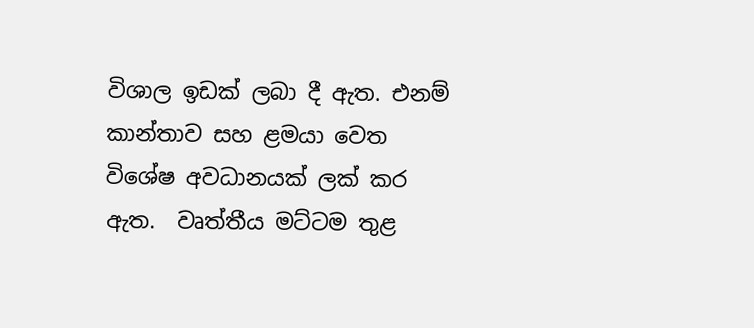විශාල ඉඩක් ලබා දී ඇත. එනම් කාන්තාව සහ ළමයා වෙත විශේෂ අවධානයක් ලක් කර ඇත.  වෘත්තීය මට්ටම තුළ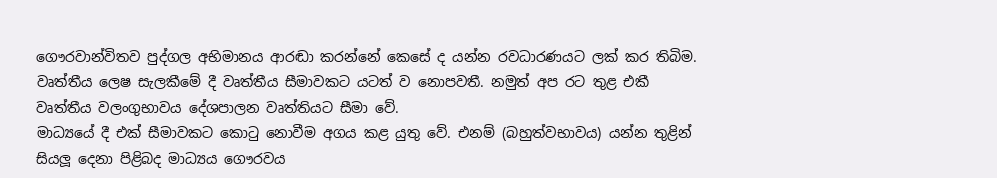ගෞරවාන්විතව පුද්ගල අභිමානය ආරඬා කරන්නේ කෙසේ ද යන්න රවධාරණයට ලක් කර තිබිම. වෘත්තීය ලෙෂ සැලකීමේ දී වෘත්තීය සීමාවකට යටත් ව නොපවතී. නමුත් අප රට තුළ එකී වෘත්තීය වලංගුභාවය දේශපාලන වෘත්තියට සීමා වේ.
මාධ්‍යයේ දී එක් සීමාවකට කොටු නොවීම අගය කළ යුතු වේ. එනම් (බහුත්වභාවය) යන්න තුළින් සියලූ දෙනා පිළිබද මාධ්‍යය ගෞරවය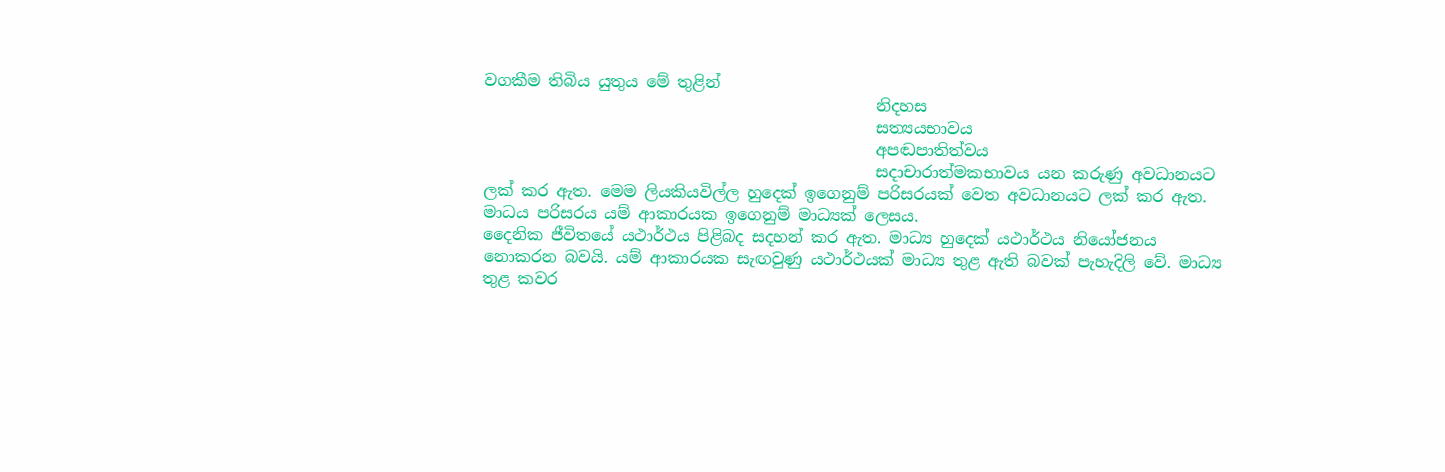වගකීම තිබිය යුතුය මේ තුළින්
                                                 නිදහස
                                                 සත්‍යයභාවය
                                                 අපඬපාතිත්වය
                                                 සදාචාරාත්මකභාවය යන කරුණු අවධානයට ලක් කර ඇත. මෙම ලියකියවිල්ල හුදෙක් ඉගෙනුම් පරිසරයක් වෙත අවධානයට ලක් කර ඇත. මාධය පරිසරය යම් ආකාරයක ඉගෙනුම් මාධ්‍යක් ලෙසය.
දෛනික ජීවිතයේ යථාර්ථය පිළිබද සදහන් කර ඇත. මාධ්‍ය හුදෙක් යථාර්ථය නියෝජනය නොකරන බවයි. යම් ආකාරයක සැඟවුණු යථාර්ථයක් මාධ්‍ය තුළ ඇති බවක් පැහැදිලි වේ. මාධ්‍ය තුළ කවර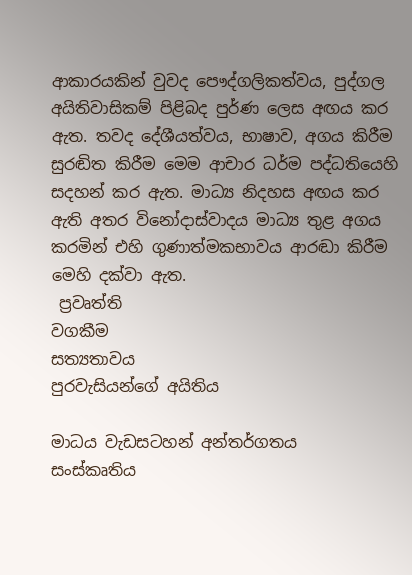ආකාරයකින් වුවද පෞද්ගලිකත්වය, පුද්ගල අයිතිවාසිකම් පිළිබද පුර්ණ ලෙස අඟය කර ඇත. තවද දේශීයත්වය, භාෂාව, අගය කිරීම සුරඬිත කිරීම මෙම ආචාර ධර්ම පද්ධතියෙහි සදහන් කර ඇත. මාධ්‍ය නිදහස අඟය කර ඇති අතර විනෝදාස්වාදය මාධ්‍ය තුළ අගය කරමින් එහි ගුණාත්මකභාවය ආරඬා කිරීම මෙහි දක්වා ඇත.
 ප්‍රවෘත්ති
වගකීම
සත්‍යතාවය
පුරවැසියන්ගේ අයිතිය

මාධය වැඩසටහන් අන්තර්ගතය
සංස්කෘතිය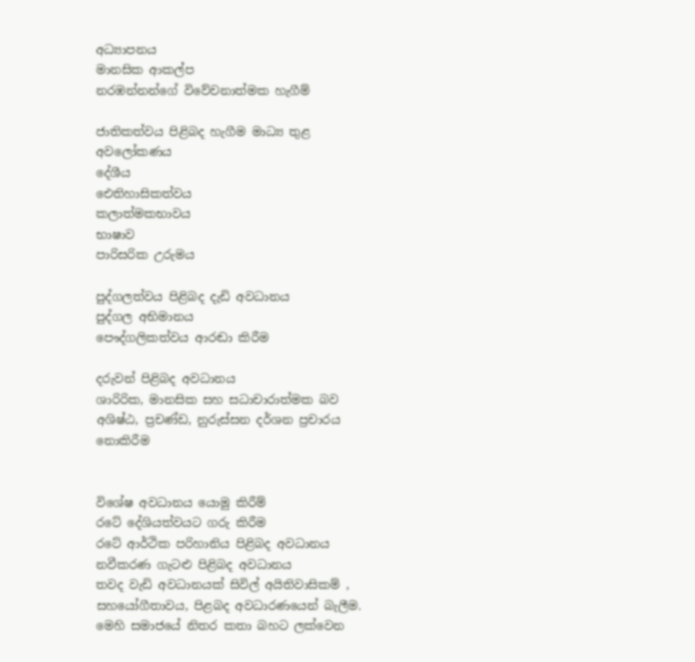අධ්‍යාපනය
මානසික ආකල්ප
නරඹන්නන්ගේ විවේචනාත්මක හැගීම්

ජාතිකත්වය පිළිබද හැගීම මාධ්‍ය තුළ අවලෝකණය
දේශීය
ඓතිහාසිකත්වය
කලාත්මකභාවය
භාෂාව
පාරිසරික උරුමය

පුද්ගලත්වය පිළිබද දැඩි අවධානය
පුද්ගල අභිමානය
පෞද්ගලිකත්වය ආරඬා කිරීම

දරුවන් පිළිබද අවධානය
ශාරිරික, මානසික සහ සධාචාරාත්මක බව
අශිෂ්ඨ, ප්‍රචණ්ඩ, නුරුස්සන දර්ශන ප්‍රචාරය නොකිරීම


විශේෂ අවධානය යොමු කිරීම්
රටේ දේශියත්වයට ගරු කිරීම
රටේ ආර්ථික පරිහානිය පිළිබද අවධානය
නවීකරණ ගැටළු පිළිබද අවධානය
තවද වැඩි අවධානයක් සිවිල් අයිතිවාසිකම් , සහයෝගීතාවය, පිළබද අවධාරණයෙන් බැලීම. මෙහි සමාජයේ නිතර කතා බහට ලක්වෙන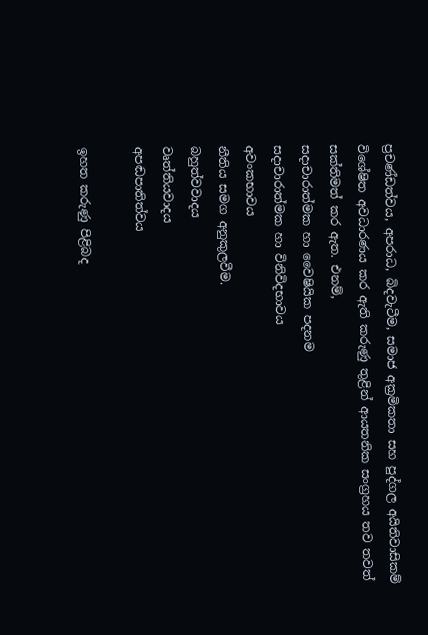ප්‍රචණ්ඩත්වය, අපරාධ, බිදවැටීම, සමාජ අක්‍රමිකතා සහ පුද්ගල අයිතිවාසිකම්
විශේෂිත අවධාරණය කර ඇති කරුණු තුළින් ආයතනික සංග්‍රහය තව තවත් සක්තිමත් කර ඇත. එනම්,
සදාචාරාත්මක හා වෛෂියික පදනම
සදාචාරාත්මක හා විනිවිදභාවය
අවංකභාවය
නීතිය සමග අනුකුලවීම.
බහුත්වවාදය
වෘත්තියවාදය
අපඬපාතිත්වය

ඉහත කරුණු පිළිබද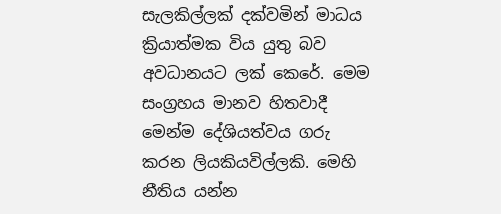සැලකිල්ලක් දක්වමින් මාධය ක්‍රියාත්මක විය යුතු බව අවධානයට ලක් කෙරේ. මෙම සංග්‍රහය මානව හිතවාදී මෙන්ම දේශියත්වය ගරු කරන ලියකියවිල්ලකි. මෙහි නීතිය යන්න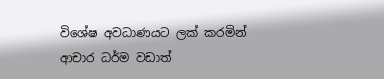විශේෂ අවධාණයට ලක් කරමින් ආචාර ධර්ම වඩාත්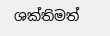ශක්තිමත්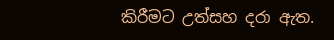කිරීමට උත්සහ දරා ඇත.